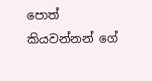පොත් කියවන්නන් ගේ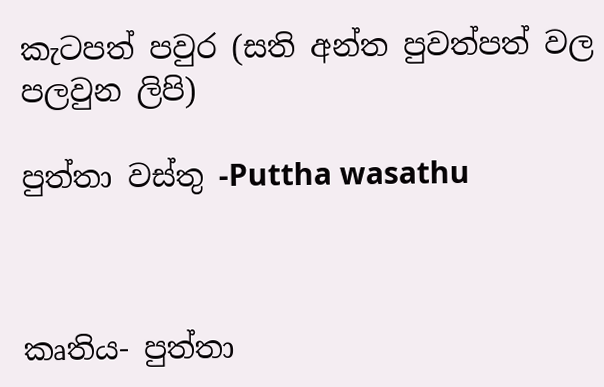කැටපත් පවුර (සති අන්ත පුවත්පත් වල පලවුන ලිපි)

පුත්තා වස්තු -Puttha wasathu



කෘතිය- පුත්තා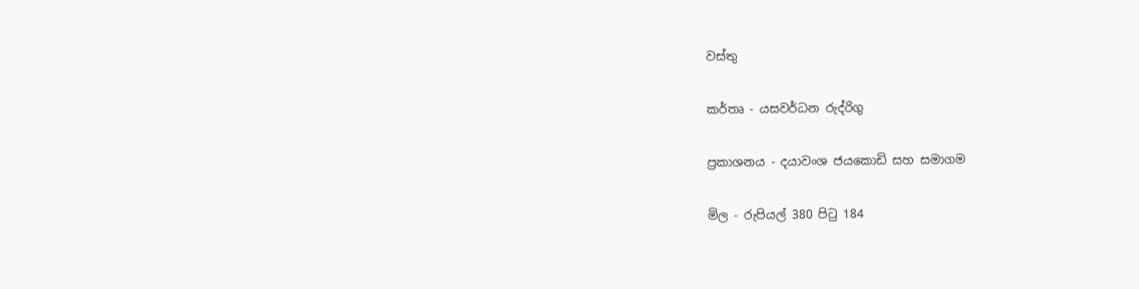වස්තු

කර්තෘ - යසවර්ධන රුද්රිගු

ප්‍රකාශනය - දයාවංශ ජයකොඩි සහ සමාගම

මිල - රුපියල් 380 පිටු 184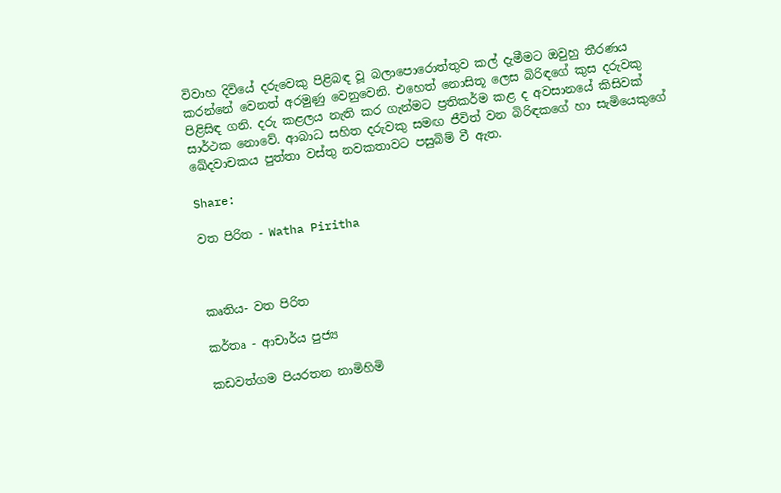විවාහ දිවියේ දරුවෙකු පිළිබඳ වූ බලාපොරොත්තුව කල් දැමීමට ඔවුහු තීරණය කරන්නේ වෙනත් අරමුණු වෙනුවෙනි. එහෙත් නොසිතූ ලෙස බිරිඳගේ කුස දරුවකු පිළිසිඳ ගනි. දරු කළලය නැති කර ගැන්මට ප්‍රතිකර්ම කළ ද අවසානයේ කිසිවක් සාර්ථක නොවේ. ආබාධ සහිත දරුවකු සමඟ ජීවිත් වන බිරිඳකගේ හා සැමියෙකුගේ ඛේදවාචකය පුත්තා වස්තු නවකතාවට පසුබිම් වී ඇත.

Share:

වත පිරිත - Watha Piritha



කෘතිය- වත පිරිත

කර්තෘ - ආචාර්ය පුජ්‍ය

කඩවත්ගම පියරතන නාමිහිමි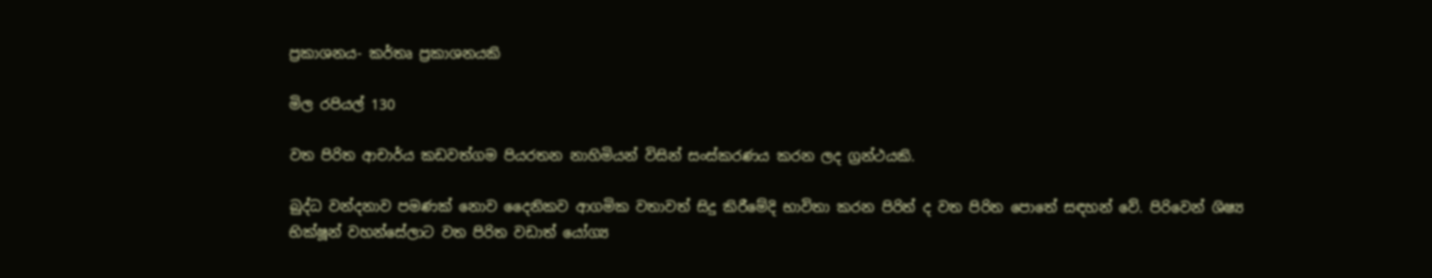ප්‍රකාශනය- කර්තෘ ප්‍රකාශනයකි

මිල රපියල් 130

වත පිරිත ආචාර්ය කඩවත්ගම පියරතන නාහිමියන් විසින් සංස්කරණය කරන ලද ග්‍රන්ථයකි.

බුද්ධ වන්දනාව පමණක් නොව දෛනිකව ආගමික වතාවත් සිදු කිරීමේදි භාවිතා කරන පිරිත් ද වත පිරිත පොතේ සඳහන් වේ. පිරිවෙන් ශිෂ්‍ය භික්ෂූන් වහන්සේලාට වත පිරිත වඩාත් යෝග්‍ය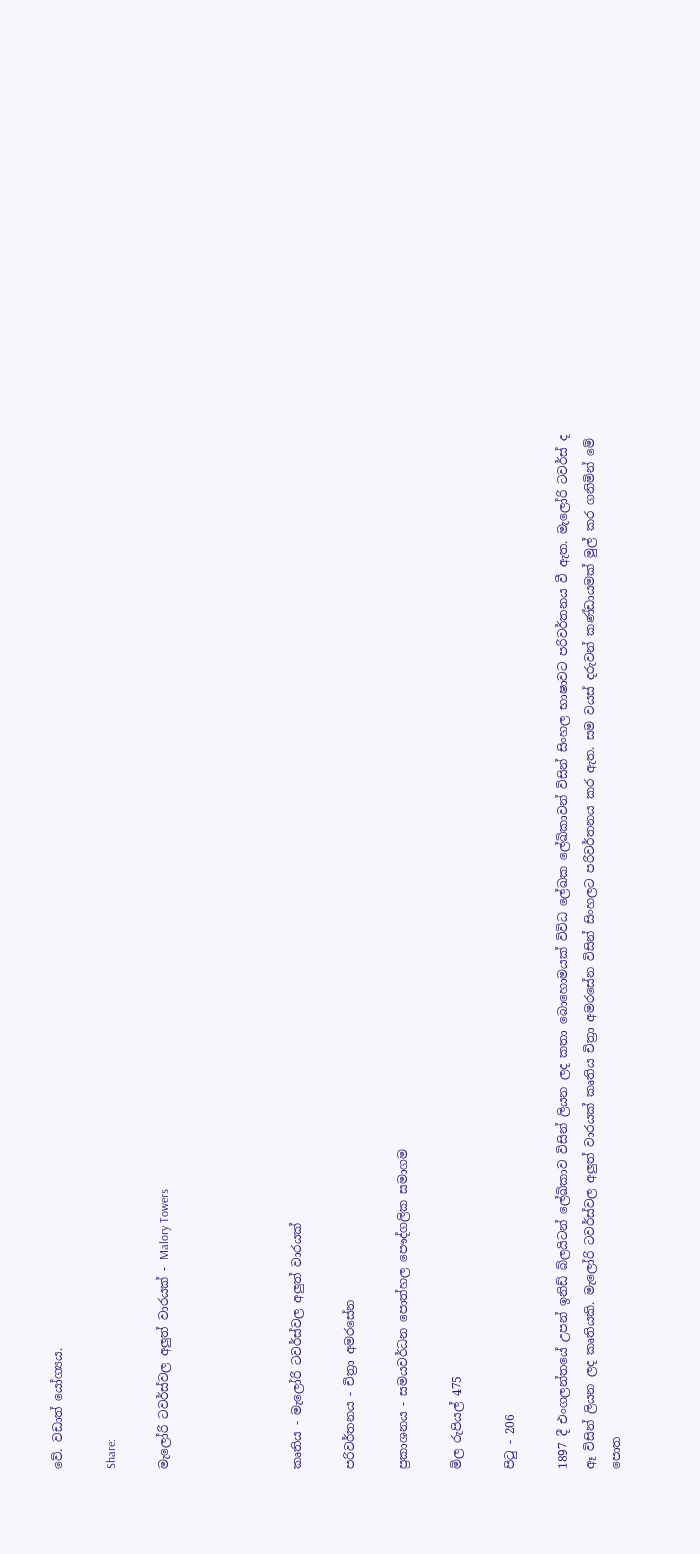වේ. වඩාත් යෝග්‍යය.

Share:

මැලෝරි ටවර්ස්වල අලුත් වාරයක් - Malory Towers




කෘතිය - මැලෝරි ටවර්ස්වල අලුත් වාරයක්

පරිවර්තනය - චිත්‍රා අමරසේන

ප්‍රකාශනය - සමයවර්ධන පොත්හල පෞද්ගලික සමාගම

මිල රුපියල් 475

පිටු - 206

1897 දී එංගලන්තයේ උපන් ඉනිඩ් බ්ලයිටන් ලේඛිකාව විසින් ලියන ලද කතා බොහොමයක් විවිධ ලේඛක ලේඛිකාවන් විසින් සිංහල භාෂාවට පරිවර්තනය වී ඇත. මැලෝරි ටවර්ස් ද ඈ විසින් ලියන ලද කෘතියකි. මැලෝරි ටවර්ස්වල අලුත් වාරයක් කෘතිය චිත්‍රා අමරසේන විසින් සිංහලට පරිවර්තනය කර ඇත. සම වයස් දරුවන් කණ්ඩායමක් මුල් කර ගනිමින් මේ පොත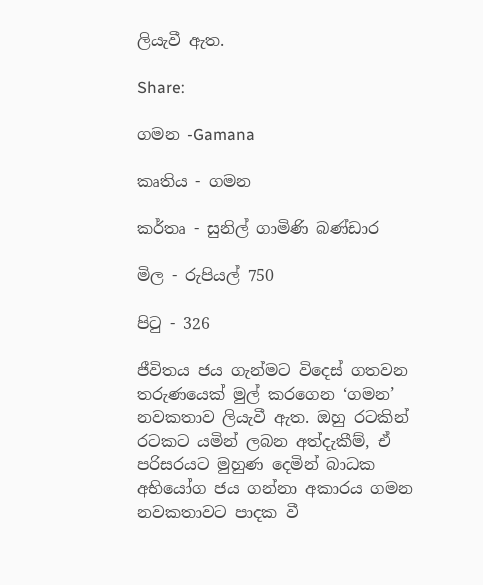ලියැවී ඇත.

Share:

ගමන -Gamana

කෘතිය - ගමන

කර්තෘ - සුනිල් ගාමිණි බණ්ඩාර

මිල - රුපියල් 750

පිටු - 326

ජීවිතය ජය ගැන්මට විදෙස් ගතවන තරුණයෙක් මුල් කරගෙන ‘ගමන’ නවකතාව ලියැවී ඇත. ඔහු රටකින් රටකට යමින් ලබන අත්දැකීම්, ඒ පරිසරයට මුහුණ දෙමින් බාධක අභියෝග ජය ගන්නා අකාරය ගමන නවකතාවට පාදක වී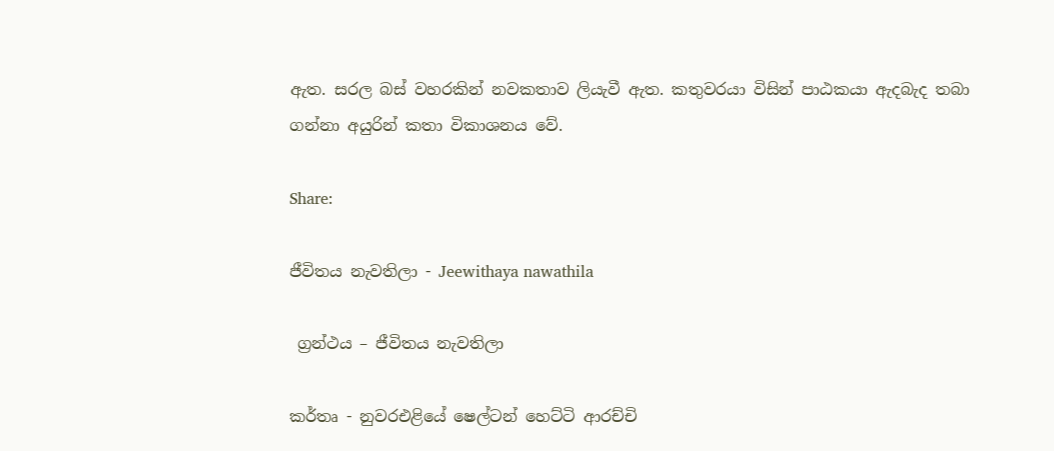ඇත. සරල බස් වහරකින් නවකතාව ලියැවී ඇත. කතුවරයා විසින් පාඨකයා ඇදබැද තබා ගන්නා අයුරින් කතා විකාශනය වේ.

Share:

ජීවිතය නැවතිලා - Jeewithaya nawathila

 ග්‍රන්ථය – ජීවිතය නැවතිලා

කර්තෘ - නුවරඑළියේ ෂෙල්ටන් හෙට්ටි ආරච්චි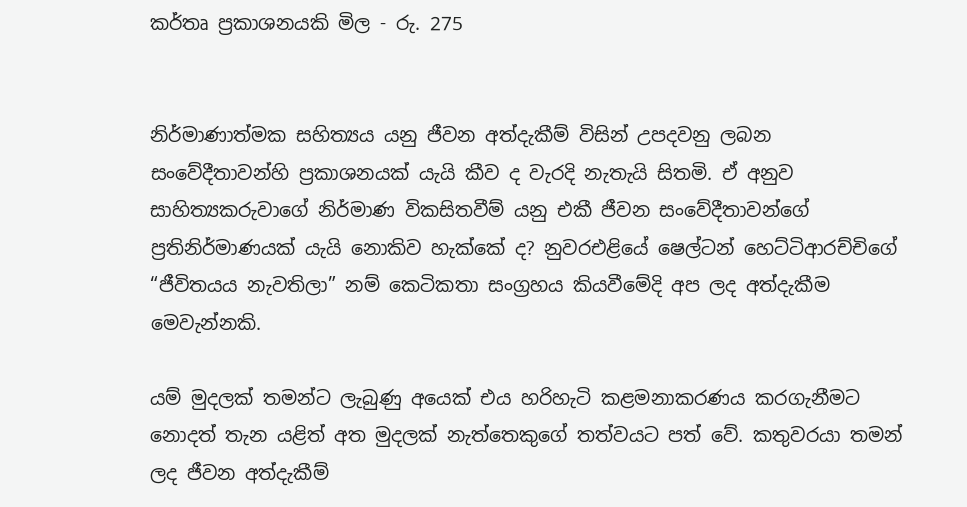කර්තෘ ප්‍රකාශනයකි මිල - රු. 275


නිර්මාණාත්මක සහිත්‍යය යනු ජීවන අත්දැකීම් විසින් උපදවනු ලබන සංවේදීතාවන්හි ප්‍රකාශනයක් යැයි කීව ද වැරදි නැතැයි සිතමි. ඒ අනුව සාහිත්‍යකරුවාගේ නිර්මාණ විකසිතවීම් යනු එකී ජීවන සංවේදීතාවන්ගේ ප්‍රතිනිර්මාණයක් යැයි නොකිව හැක්කේ ද? නුවරඑළියේ ෂෙල්ටන් හෙට්ටිආරච්චිගේ “ජීවිතයය නැවතිලා” නම් කෙටිකතා සංග්‍රහය කියවීමේදි අප ලද අත්දැකීම මෙවැන්නකි.

යම් මුදලක් තමන්ට ලැබුණු අයෙක් එය හරිහැටි කළමනාකරණය කරගැනීමට නොදත් තැන යළිත් අත මුදලක් නැත්තෙකුගේ තත්වයට පත් වේ. කතුවරයා තමන් ලද ජීවන අත්දැකීම්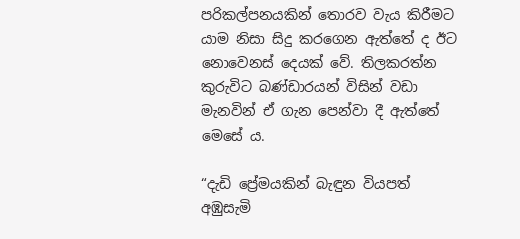පරිකල්පනයකින් තොරව වැය කිරීමට යාම නිසා සිදු කරගෙන ඇත්තේ ද ඊට නොවෙනස් දෙයක් වේ. තිලකරත්න කුරුවිට බණ්ඩාරයන් විසින් වඩා මැනවින් ඒ ගැන පෙන්වා දී ඇත්තේ මෙසේ ය.

“දැඩි ප්‍රේමයකින් බැඳුන වියපත් අඹුසැමි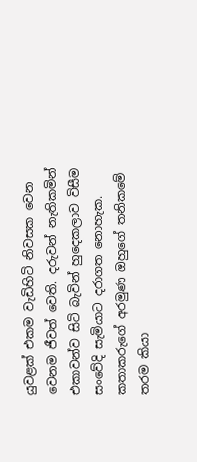යුවළක් එකම වැඩිහිටි නිවසක වෙන වෙනම ජීවත් වෙති. දරුවන් නැතිකමින් එකාවන්ව සිටි බැවින් හුදෙකලාව විසීම සංවේදි සැමියාට දරාගත නොහැක. කතාකරුගේ අරමුණ ඔහුගේ තනිකමේ තරම කියා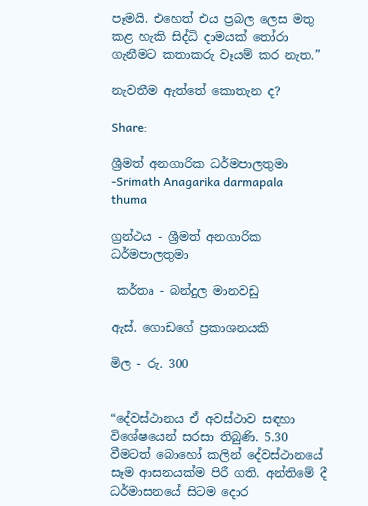පෑමයි. එහෙත් එය ප්‍රබල ලෙස මතු කළ හැකි සිද්ධි දාමයක් තෝරා ගැනීමට කතාකරු වෑයම් කර නැත.”

නැවතීම ඇත්තේ කොතැන ද?

Share:

ශ්‍රීමත් අනගාරික ධර්මපාලතුමා -Srimath Anagarika darmapala thuma

ග්‍රන්ථය - ශ්‍රීමත් අනගාරික ධර්මපාලතුමා

 කර්තෘ - බන්දුල මානවඩු

ඇස්. ගොඩගේ ප්‍රකාශනයකි

මිල - රු. 300


“දේවස්ථානය ඒ අවස්ථාව සඳහා විශේෂයෙන් සරසා තිබුණි. 5.30 වීමටත් බොහෝ කලින් දේවස්ථානයේ සෑම ආසනයක්ම පිරී ගති. අන්තිමේ දී ධර්මාසනයේ සිටම දොර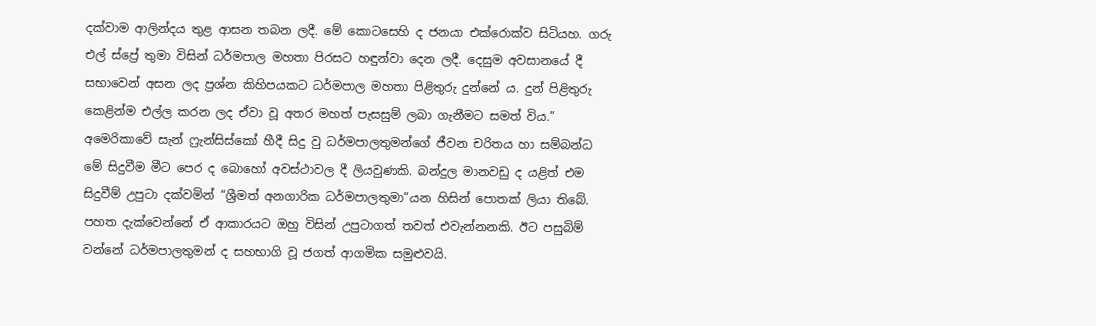දක්වාම ආලින්දය තුළ ආසන තබන ලදී. මේ කොටසෙහි ද ජනයා එක්රොක්ව සිටියහ. ගරු එල් ස්ප්‍රේ තුමා විසින් ධර්මපාල මහතා පිරසට හඳුන්වා දෙන ලදී. දෙසුම අවසානයේ දී සභාවෙන් අසන ලද ප්‍රශ්න කිහිපයකට ධර්මපාල මහතා පිළිතුරු දුන්නේ ය. දුන් පිළිතුරු කෙළින්ම එල්ල කරන ලද ඒවා වූ අතර මහත් පැසසුම් ලබා ගැනීමට සමත් විය.” අමෙරිකාවේ සැන් ෆ්‍රැන්සිස්කෝ හීදී සිදු වු ධර්මපාලතුමන්ගේ ජීවන චරිතය හා සම්බන්ධ මේ සිදුවීම මීට පෙර ද බොහෝ අවස්ථාවල දී ලියවුණකි. බන්දුල මානවඩු ද යළිත් එම සිදුවීම් උපුටා දක්වමින් “ශ්‍රීමත් අනගාරික ධර්මපාලතුමා”යන හිසින් පොතක් ලියා තිබේ. පහත දැක්වෙන්නේ ඒ ආකාරයට ඔහු විසින් උපුටාගත් තවත් එවැන්නනකි. ඊට පසුබිම් වන්නේ ධර්මපාලතුමන් ද සහභාගි වූ ජගත් ආගමික සමුළුවයි.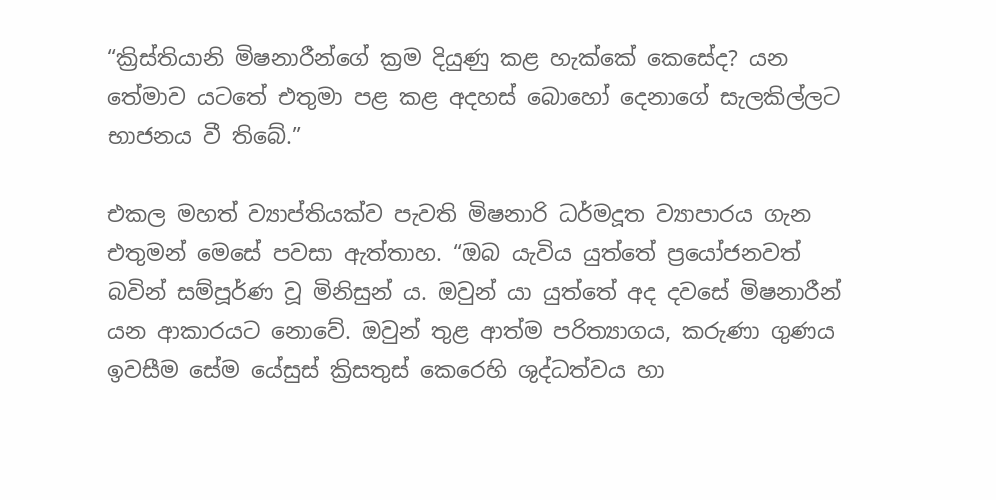“ක්‍රිස්තියානි මිෂනාරීන්ගේ ක්‍රම දියුණු කළ හැක්කේ කෙසේද? යන තේමාව යටතේ එතුමා පළ කළ අදහස් බොහෝ දෙනාගේ සැලකිල්ලට භාජනය වී තිබේ.”

එකල මහත් ව්‍යාප්තියක්ව පැවති මිෂනාරි ධර්මදූත ව්‍යාපාරය ගැන එතුමන් මෙසේ පවසා ඇත්තාහ. “ඔබ යැවිය යුත්තේ ප්‍රයෝජනවත් බවින් සම්පූර්ණ වූ මිනිසුන් ය. ඔවුන් යා යුත්තේ අද දවසේ මිෂනාරීන් යන ආකාරයට නොවේ. ඔවුන් තුළ ආත්ම පරිත්‍යාගය, කරුණා ගුණය ඉවසීම සේම යේසුස් ක්‍රිසතුස් කෙරෙහි ශුද්ධත්වය හා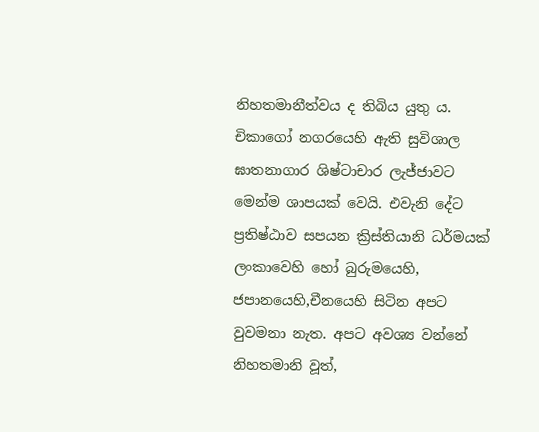නිහතමානීත්වය ද තිබිය යුතු ය. චිකාගෝ නගරයෙහි ඇති සුවිශාල ඝාතනාගාර ශිෂ්ටාචාර ලැජ්ජාවට මෙන්ම ශාපයක් වෙයි. එවැනි දේට ප්‍රතිෂ්ඨාව සපයන ක්‍රිස්තියානි ධර්මයක් ලංකාවෙහි හෝ බුරුමයෙහි, ජපානයෙහි,චීනයෙහි සිටින අපට වුවමනා නැත. අපට අවශ්‍ය වන්නේ නිහතමානි වූත්,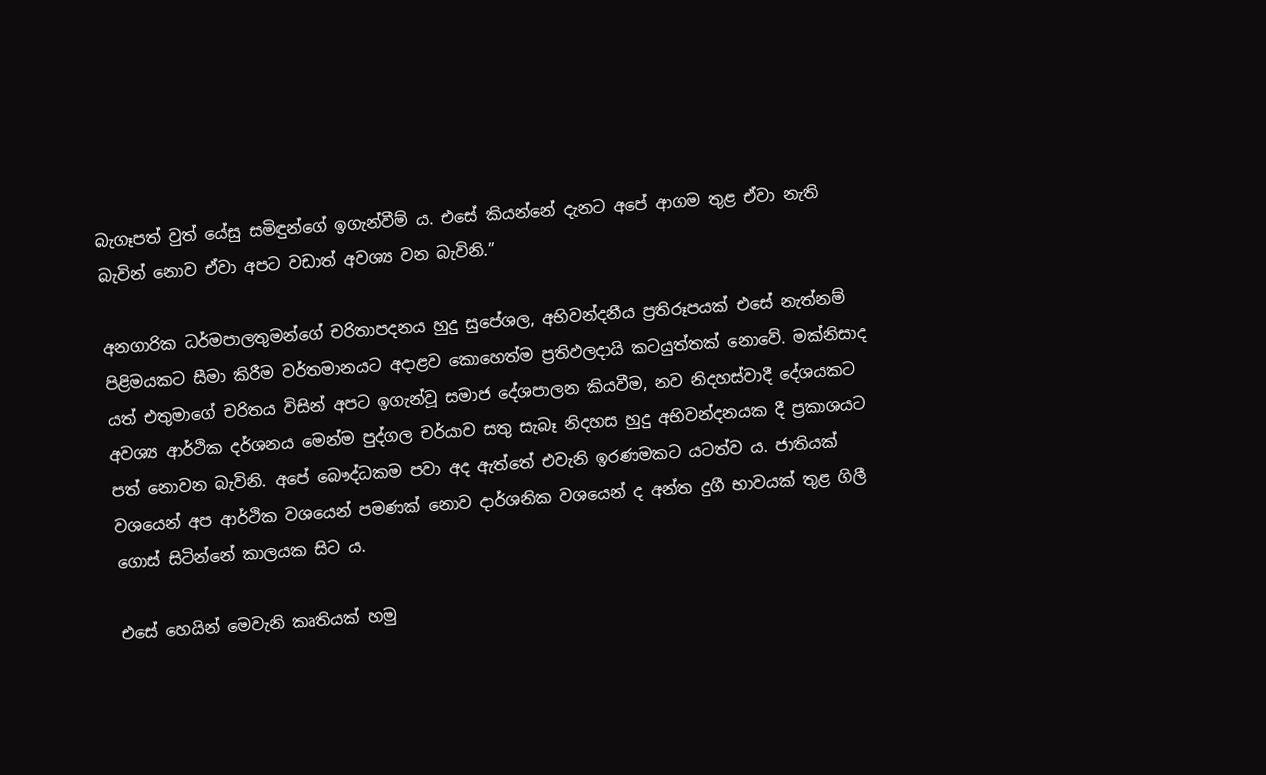බැගෑපත් වුත් යේසු සමිඳුන්ගේ ඉගැන්වීම් ය. එසේ කියන්නේ දැනට අපේ ආගම තුළ ඒවා නැති බැවින් නොව ඒවා අපට වඩාත් අවශ්‍ය වන බැවිනි.”

අනගාරික ධර්මපාලතුමන්ගේ චරිතාපදනය හුදු සුපේශල, අභිවන්දනීය ප්‍රතිරූපයක් එසේ නැත්නම් පිළිමයකට සීමා කිරීම වර්තමානයට අදාළව කොහෙත්ම ප්‍රතිඵලදායි කටයුත්තක් නොවේ. මක්නිසාද යත් එතුමාගේ චරිතය විසින් අපට ඉගැන්වූ සමාජ දේශපාලන කියවීම, නව නිදහස්වාදී දේශයකට අවශ්‍ය ආර්ථික දර්ශනය මෙන්ම පුද්ගල චර්යාව සතු සැබෑ නිදහස හුදු අභිවන්දනයක දී ප්‍රකාශයට පත් නොවන බැවිනි. අපේ බෞද්ධකම පවා අද ඇත්තේ එවැනි ඉරණමකට යටත්ව ය. ජාතියක් වශයෙන් අප ආර්ථික වශයෙන් පමණක් නොව දාර්ශනික වශයෙන් ද අන්ත දුගී භාවයක් තුළ ගිලී ගොස් සිටින්නේ කාලයක සිට ය.

එසේ හෙයින් මෙවැනි කෘතියක් හමු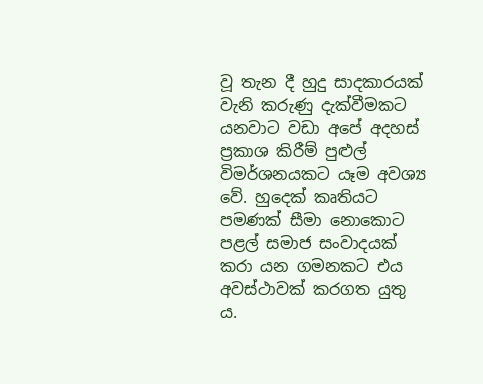වූ තැන දී හුදු සාදකාරයක් වැනි කරුණු දැක්වීමකට යනවාට වඩා අපේ අදහස් ප්‍රකාශ කිරීම් පුළුල් විමර්ශනයකට යෑම අවශ්‍ය වේ. හුදෙක් කෘතියට පමණක් සීමා නොකොට පළල් සමාජ සංවාදයක් කරා යන ගමනකට එය අවස්ථාවක් කරගත යුතු ය.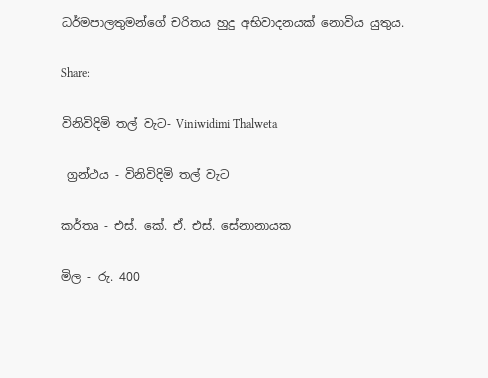ධර්මපාලතුමන්ගේ චරිතය හුදු අභිවාදනයක් නොවිය යුතුය.

Share:

විනිවිදිමි තල් වැට- Viniwidimi Thalweta

 ග්‍රන්ථය - විනිවිදිමි තල් වැට

කර්තෘ - එස්. කේ. ඒ. එස්. සේනානායක

මිල - රු. 400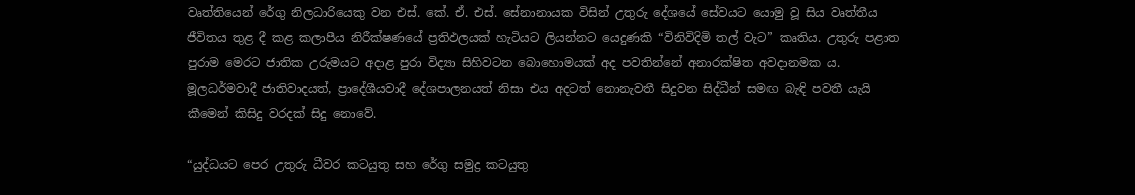වෘත්තියෙන් රේගු නිලධාරියෙකු වන එස්. කේ. ඒ. එස්. සේනානායක විසින් උතුරු දේශයේ සේවයට යොමු වූ සිය වෘත්තීය ජීවිතය තුළ දී කළ කලාපීය නිරීක්ෂණයේ ප්‍රතිඵලයක් හැටියට ලියන්නට යෙදුණකි “විනිවිදිමි තල් වැට” කෘතිය. උතුරු පළාත පුරාම මෙරට ජාතික උරුමයට අදාළ පුරා විද්‍යා සිහිවටන බොහොමයක් අද පවතින්නේ අනාරක්ෂිත අවදානමක ය. මූලධර්මවාදී ජාතිවාදයත්, ප්‍රාදේශීයවාදී දේශපාලනයත් නිසා එය අදටත් නොනැවතී සිදුවන සිද්ධීන් සමඟ බැඳි පවතී යැයි කීමෙන් කිසිදු වරදක් සිදු නොවේ.

“යුද්ධයට පෙර උතුරු ධීවර කටයුතු සහ රේගු සමුද්‍ර කටයුතු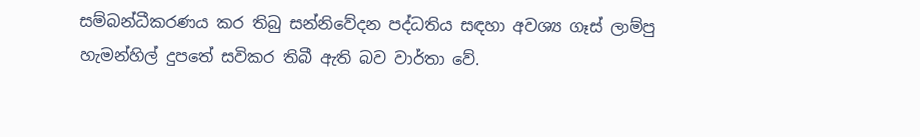සම්බන්ධීකරණය කර තිබු සන්නිවේදන පද්ධතිය සඳහා අවශ්‍ය ගෑස් ලාම්පු හැමන්හිල් දුපතේ සවිකර තිබී ඇති බව වාර්තා වේ.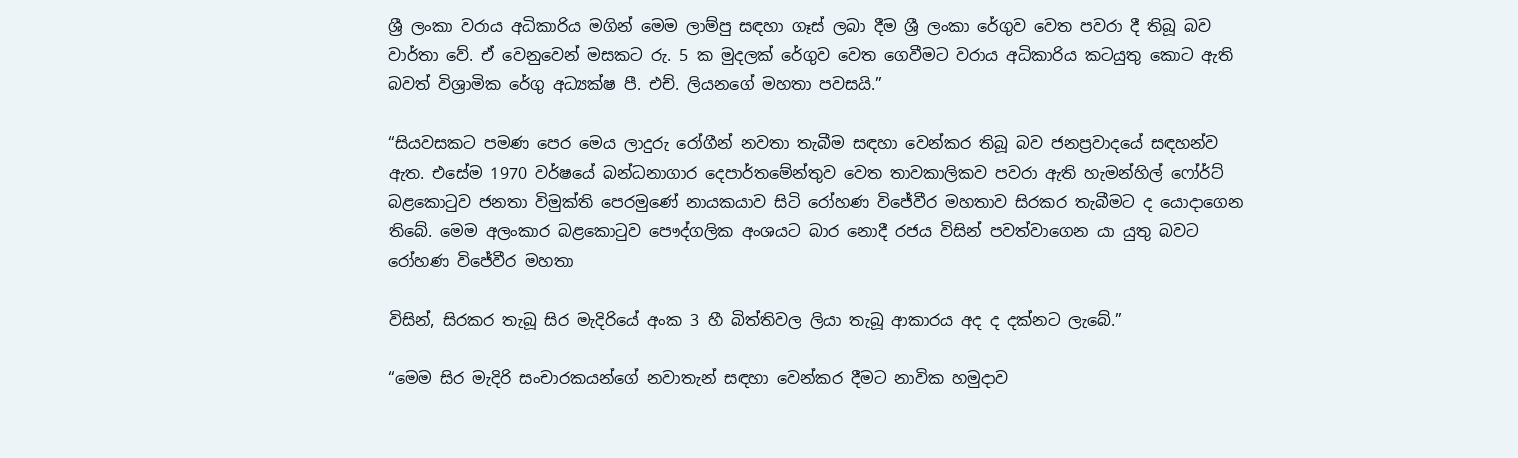ශ්‍රී ලංකා වරාය අධිකාරිය මගින් මෙම ලාම්පු සඳහා ගෑස් ලබා දීම ශ්‍රී ලංකා රේගුව වෙත පවරා දී තිබූ බව වාර්තා වේ. ඒ වෙනුවෙන් මසකට රු. 5 ක මුදලක් රේගුව වෙත ගෙවීමට වරාය අධිකාරිය කටයුතු කොට ඇති බවත් විශ්‍රාමික රේගු අධ්‍යක්ෂ පී. එච්. ලියනගේ මහතා පවසයි.”

“සියවසකට පමණ පෙර මෙය ලාදුරු රෝගීන් නවතා තැබීම සඳහා වෙන්කර තිබූ බව ජනප්‍රවාදයේ සඳහන්ව ඇත. එසේම 1970 වර්ෂයේ බන්ධනාගාර දෙපාර්තමේන්තුව වෙත තාවකාලිකව පවරා ඇති හැමන්හිල් ෆෝර්ට් බළකොටුව ජනතා විමුක්ති පෙරමුණේ නායකයාව සිටි රෝහණ විජේවීර මහතාව සිරකර තැබීමට ද යොදාගෙන තිබේ. මෙම අලංකාර බළකොටුව පෞද්ගලික අංශයට බාර නොදී රජය විසින් පවත්වාගෙන යා යුතු බවට රෝහණ විජේවීර මහතා

විසින්, සිරකර තැබූ සිර මැදිරියේ අංක 3 හී බිත්තිවල ලියා තැබූ ආකාරය අද ද දක්නට ලැබේ.”

“මෙම සිර මැදිරි සංචාරකයන්ගේ නවාතැන් සඳහා වෙන්කර දීමට නාවික හමුදාව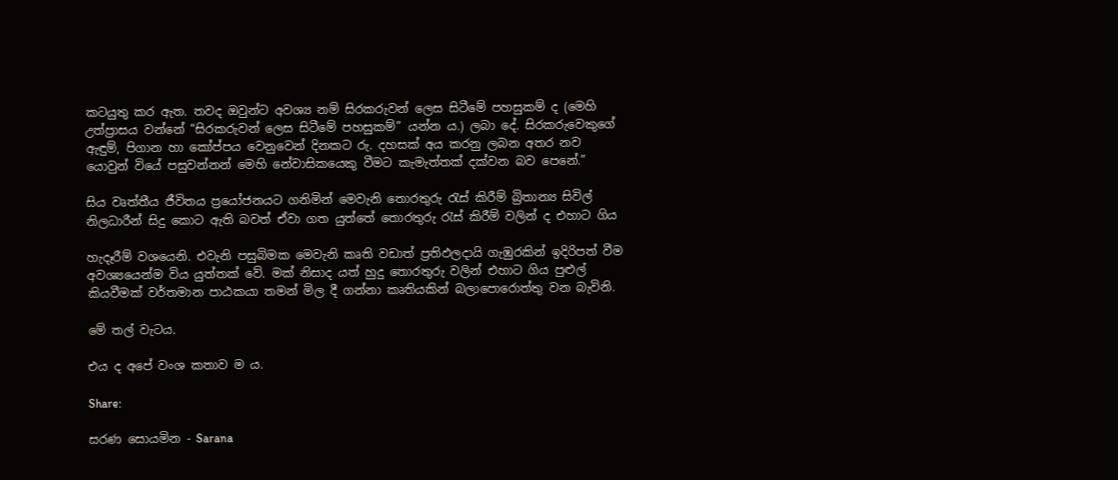කටයුතු කර ඇත. තවද ඔවුන්ට අවශ්‍ය නම් සිරකරුවන් ලෙස සිටීමේ පහසුකම් ද (මෙහි උත්ප්‍රාසය වන්නේ “සිරකරුවන් ලෙස සිටීමේ පහසුකම්” යන්න ය.) ලබා දේ. සිරකරුවෙකුගේ ඇඳුම්, පිගාන හා කෝප්පය වෙනුවෙන් දිනකට රු. දහසක් අය කරනු ලබන අතර නව යොවුන් වියේ පසුවන්නන් මෙහි නේවාසිකයෙකු වීමට කැමැත්තක් දක්වන බව පෙනේ.”

සිය වෘත්තීය ජීවිතය ප්‍රයෝජනයට ගනිමින් මෙවැනි තොරතුරු රැස් කිරීම් බ්‍රිතාන්‍ය සිවිල් නිලධාරීන් සිදු කොට ඇති බවත් ඒවා ගත යුත්තේ තොරතුරු රැස් කිරීම් වලින් ද එහාට ගිය

හැදෑරීම් වශයෙනි. එවැනි පසුබිමක මෙවැනි කෘති වඩාත් ප්‍රතිඵලදායි ගැඹුරකින් ඉදිරිපත් වීම අවශ්‍යයෙන්ම විය යුත්තක් වේ. මක් නිසාද යත් හුදු තොරතුරු වලින් එහාට ගිය පුළුල් කියවීමක් වර්තමාන පාඨකයා තමන් මිල දී ගන්නා කෘතියකින් බලාපොරොත්තු වන බැවිනි.

මේ තල් වැටය.

එය ද අපේ වංශ කතාව ම ය.

Share:

සරණ සොයමින - Sarana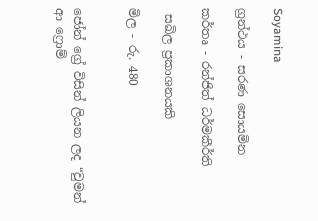Soyamina

ග්‍රන්ථය - සරණ සොයමින

කර්තෘ - රන්ජිත් ධර්මකීර්ති

 සඛිල ප්‍රකාශනයකි

මිල - රු. 480


ජෝන් ග්‍රේ විසින් ලියන ලද “වුමන් ආ ෆ්‍රොම්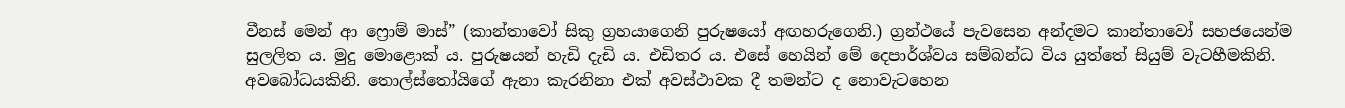වීනස් මෙන් ආ ෆ්‍රොම් මාස්” (කාන්තාවෝ සිකු ග්‍රහයාගෙනි පුරුෂයෝ අඟහරුගෙනි.) ග්‍රන්ථයේ පැවසෙන අන්දමට කාන්තාවෝ සහජයෙන්ම සුලලිත ය. මුදු මොළොක් ය. පුරුෂයන් හැඩි දැඩි ය. එඩිතර ය. එසේ හෙයින් මේ දෙපාර්ශ්වය සම්බන්ධ විය යුත්තේ සියුම් වැටහීමකිනි. අවබෝධයකිනි. තොල්ස්තෝයිගේ ඇනා කැරනිනා එක් අවස්ථාවක දී තමන්ට ද නොවැටහෙන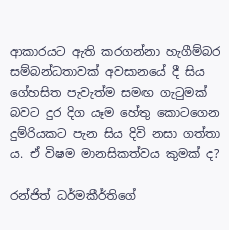ආකාරයට ඇති කරගන්නා හැගීම්බර සම්බන්ධතාවක් අවසානයේ දී සිය ගේහසිත පැවැත්ම සමඟ ගැටුමක් බවට දුර දිග යෑම හේතු කොටගෙන දුම්රියකට පැන සිය දිවි නසා ගත්තා ය. ඒ විෂම මානසිකත්වය කුමක් ද?

රන්ජිත් ධර්මකීර්තිගේ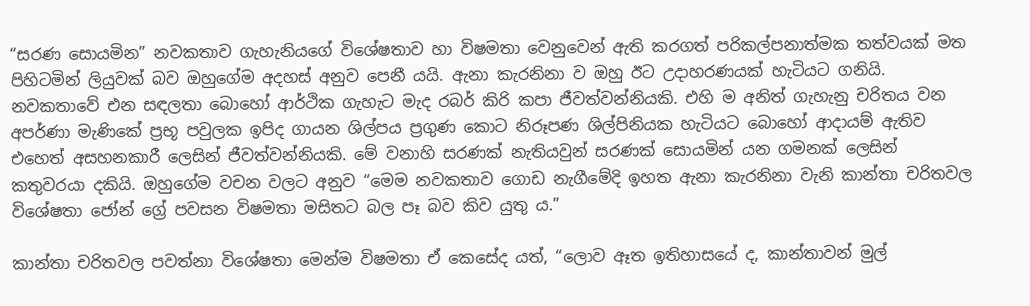“සරණ සොයමින” නවකතාව ගැහැනියගේ විශේෂතාව හා විෂමතා වෙනුවෙන් ඇති කරගත් පරිකල්පනාත්මක තත්වයක් මත පිහිටමින් ලියුවක් බව ඔහුගේම අදහස් අනුව පෙනී යයි. ඇනා කැරනිනා ව ඔහු ඊට උදාහරණයක් හැටියට ගනියි. නවකතාවේ එන සඳලතා බොහෝ ආර්ථික ගැහැට මැද රබර් කිරි කපා ජීවත්වන්නියකි. එහි ම අනිත් ගැහැනු චරිතය වන අපර්ණා මැණිකේ ප්‍රභූ පවුලක ඉපිද ගායන ශිල්පය ප්‍රගුණ කොට නිරූපණ ශිල්පිනියක හැටියට බොහෝ ආදායම් ඇතිව එහෙත් අසහනකාරී ලෙසින් ජීවත්වන්නියකි. මේ වනාහි සරණක් නැතියවුන් සරණක් සොයමින් යන ගමනක් ලෙසින් කතුවරයා දකියි. ඔහුගේම වචන වලට අනුව “මෙම නවකතාව ගොඩ නැගීමේදි ඉහත ඇනා කැරනිනා වැනි කාන්තා චරිතවල විශේෂතා ජෝන් ග්‍රේ පවසන විෂමතා මසිතට බල පෑ බව කිව යුතු ය.”

කාන්තා චරිතවල පවත්නා විශේෂතා මෙන්ම විෂමතා ඒ කෙසේද යත්, “ලොව ඈත ඉතිහාසයේ ද, කාන්තාවන් මුල්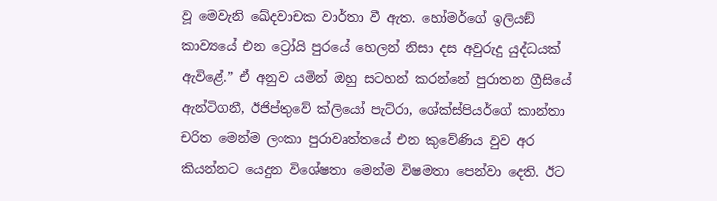වූ මෙවැනි ඛේදවාචක වාර්තා වී ඇත. හෝමර්ගේ ඉලියඞ් කාව්‍යයේ එන ට්‍රෝයි පුරයේ හෙලන් නිසා දස අවුරුදු යුද්ධයක් ඇවිළේ.” ඒ අනුව යමින් ඔහු සටහන් කරන්නේ පුරාතන ග්‍රීසියේ ඇන්ටිගනී, ඊජිප්තුවේ ක්ලියෝ පැට්රා, ශේක්ස්පියර්ගේ කාන්තා චරිත මෙන්ම ලංකා පුරාවෘත්තයේ එන කුවේණිය වුව අර කියන්නට යෙදුන විශේෂතා මෙන්ම විෂමතා පෙන්වා දෙති. ඊට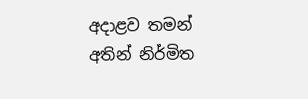අදාළව තමන් අතින් නිර්මිත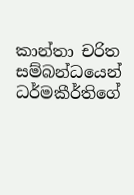කාන්තා චරිත සම්බන්ධයෙන් ධර්මකීර්තිගේ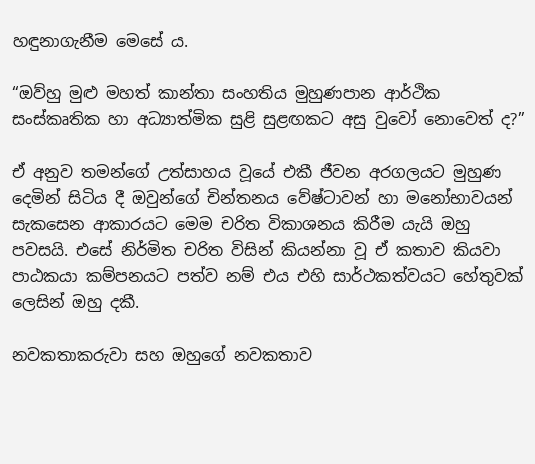හඳුනාගැනීම මෙසේ ය.

“ඔව්හු මුළු මහත් කාන්තා සංහතිය මුහුණපාන ආර්ථික සංස්කෘතික හා අධ්‍යාත්මික සුළි සුළඟකට අසු වුවෝ නොවෙත් ද?”

ඒ අනුව තමන්ගේ උත්සාහය වූයේ එකී ජීවන අරගලයට මුහුණ දෙමින් සිටිය දී ඔවුන්ගේ චින්තනය වේෂ්ටාවන් හා මනෝභාවයන් සැකසෙන ආකාරයට මෙම චරිත විකාශනය කිරීම යැයි ඔහු පවසයි. එසේ නිර්මිත චරිත විසින් කියන්නා වූ ඒ කතාව කියවා පාඨකයා කම්පනයට පත්ව නම් එය එහි සාර්ථකත්වයට හේතුවක් ලෙසින් ඔහු දකී.

නවකතාකරුවා සහ ඔහුගේ නවකතාව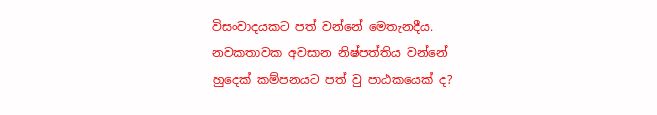විසංවාදයකට පත් වන්නේ මෙතැනදීය. නවකතාවක අවසාන නිෂ්පත්තිය වන්නේ හුදෙක් කම්පනයට පත් වු පාඨකයෙක් ද?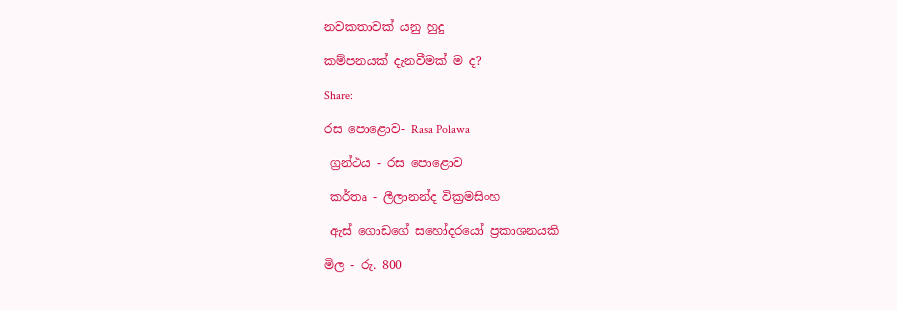නවකතාවක් යනු හුදු

කම්පනයක් දැනවීමක් ම ද?

Share:

රස පොළොව- Rasa Polawa

 ග්‍රන්ථය - රස පොළොව

 කර්තෘ - ලීලානන්ද වික්‍රමසිංහ

 ඇස් ගොඩගේ සහෝදරයෝ ප්‍රකාශනයකි

මිල - රු. 800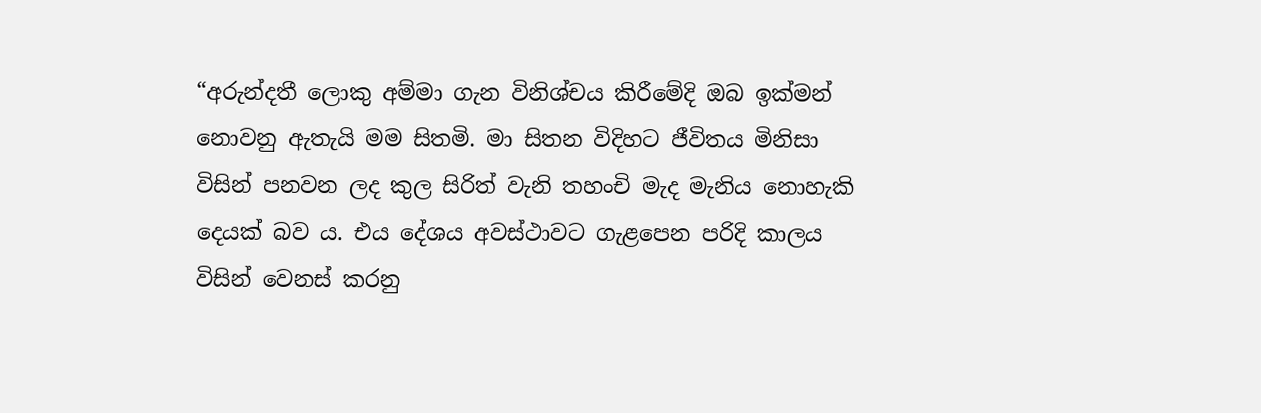“අරුන්දතී ලොකු අම්මා ගැන විනිශ්චය කිරීමේදි ඔබ ඉක්මන් නොවනු ඇතැයි මම සිතමි. මා සිතන විදිහට ජීවිතය මිනිසා විසින් පනවන ලද කුල සිරිත් වැනි තහංචි මැද මැනිය නොහැකි දෙයක් බව ය. එය දේශය අවස්ථාවට ගැළපෙන පරිදි කාලය විසින් වෙනස් කරනු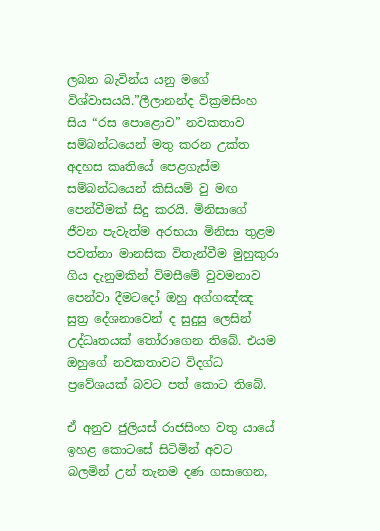ලබන බැවින්ය යනු මගේ විශ්වාසයයි.”ලීලානන්ද වික්‍රමසිංහ සිය “රස පොළොව” නවකතාව සම්බන්ධයෙන් මතු කරන උක්ත අදහස කෘතියේ පෙළගැස්ම සම්බන්ධයෙන් කිසියම් වු මඟ පෙන්වීමක් සිදු කරයි. මිනිසාගේ ජීවන පැවැත්ම අරභයා මිනිසා තුළම පවත්නා මානසික විතැන්වීම මුහුකුරා ගිය දැනුමකින් විමසීමේ වුවමනාව පෙන්වා දීමටදෝ ඔහු අග්ගඤ්ඤ සුත්‍ර දේශනාවෙන් ද සුදුසු ලෙසින් උද්ධෘතයක් තෝරාගෙන තිබේ. එයම ඔහුගේ නවකතාවට විදග්ධ ප්‍රවේශයක් බවට පත් කොට තිබේ.

ඒ අනුව ජුලියස් රාජසිංහ වතු යායේ ඉහළ කොටසේ සිටිමින් අවට බලමින් උන් තැනම දණ ගසාගෙන,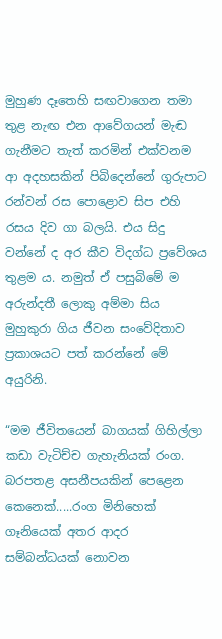මුහුණ දෑතෙහි සඟවාගෙන තමා තුළ නැඟ එන ආවේගයන් මැඬ ගැනීමට තැත් කරමින් එක්වනම ආ අදහසකින් පිබිදෙන්නේ ගුරුපාට රන්වන් රස පොළොව සිප එහි රසය දිව ගා බලයි. එය සිදු වන්නේ ද අර කීව විදග්ධ ප්‍රවේශය තුළම ය. නමුත් ඒ පසුබිමේ ම අරුන්දතී ලොකු අම්මා සිය මුහුකුරා ගිය ජීවන සංවේදිතාව ප්‍රකාශයට පත් කරන්නේ මේ අයුරිනි.

“මම ජීවිතයෙන් බාගයක් ගිහිල්ලා කඩා වැටිච්ච ගැහැනියක් රංග. බරපතළ අසනීපයකින් පෙළෙන කෙනෙක්.....රංග මිනිහෙක් ගෑනියෙක් අතර ආදර සම්බන්ධයක් නොවන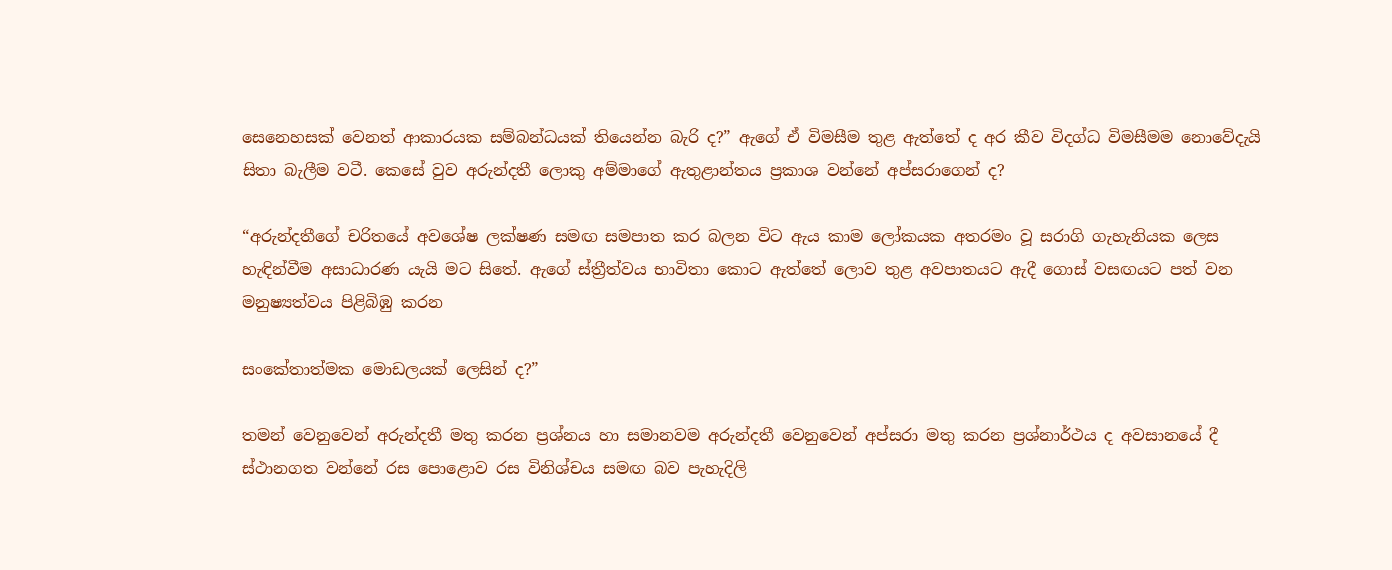සෙනෙහසක් වෙනත් ආකාරයක සම්බන්ධයක් තියෙන්න බැරි ද?” ඇගේ ඒ විමසීම තුළ ඇත්තේ ද අර කීව විදග්ධ විමසීමම නොවේදැයි සිතා බැලීම වටී. කෙසේ වුව අරුන්දතී ලොකු අම්මාගේ ඇතුළාන්තය ප්‍රකාශ වන්නේ අප්සරාගෙන් ද?

“අරුන්දතීගේ චරිතයේ අවශේෂ ලක්ෂණ සමඟ සමපාත කර බලන විට ඇය කාම ලෝකයක අතරමං වූ සරාගි ගැහැනියක ලෙස හැඳින්වීම අසාධාරණ යැයි මට සිතේ. ඇගේ ස්ත්‍රීත්වය භාවිතා කොට ඇත්තේ ලොව තුළ අවපාතයට ඇදී ගොස් වසඟයට පත් වන මනුෂ්‍යත්වය පිළිබිඹු කරන

සංකේතාත්මක මොඩලයක් ලෙසින් ද?”

තමන් වෙනුවෙන් අරුන්දතී මතු කරන ප්‍රශ්නය හා සමානවම අරුන්දතී වෙනුවෙන් අප්සරා මතු කරන ප්‍රශ්නාර්ථය ද අවසානයේ දී ස්ථානගත වන්නේ රස පොළොව රස විනිශ්චය සමඟ බව පැහැදිලි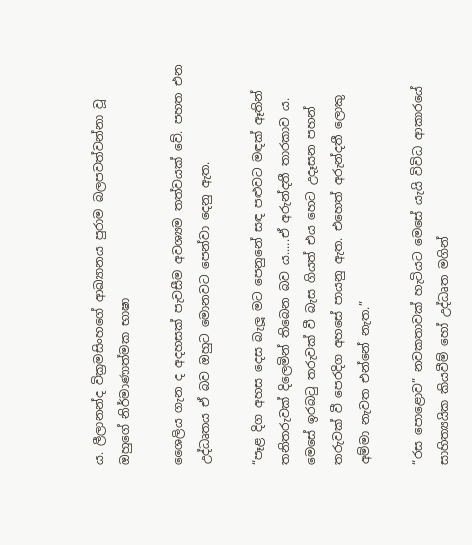ය. ලීලානන්ද වික්‍රමසිංහගේ ආඛ්‍යානය පුරාම බලපවත්වන්නා වූ ඔහුගේ නිර්මාණාත්මක භාෂා

ශෛලිය ගැන ද අදහසක් පැවසීම අවශ්‍යම තත්වයක් වේ. පහත එන උද්ධෘතය ඒ බව ඔහුට මොනවට පෙන්වා දෙනු ඇත.

“පෑළ දිග අහස දෙස බැලූ මට පෙනුනේ සඳ පළුවට මඳක් ඈතින් තනිතරුවක් දිලෙමින් තිබෙන බව ය.....ඒ අරුන්දතී තාරකාව ය. මෙසේ ඉරබටු තරුවක් වී බැස ගියත් එය හෙට උදෑසන පහන් තරුවක් වී පෙරදිග අහසේ පායනු ඇත. එහෙත් අරුන්දතී ලොකු අම්මා නැවත එන්නේ නැත.”

“රස පොළොව” නවකතාවක් හැටියට මෙසේ යැයි විවිධ ආකාරයේ සාහිත්‍යයික කියවීම් හෝ උද්ධෘත මගින්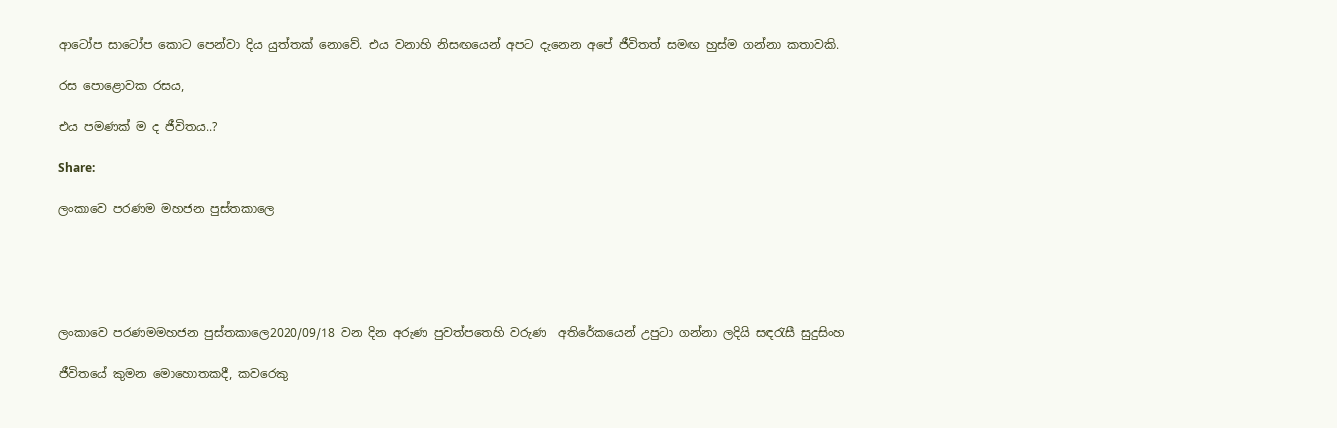ආටෝප සාටෝප කොට පෙන්වා දිය යුත්තක් නොවේ. එය වනාහි නිසඟයෙන් අපට දැනෙන අපේ ජීවිතත් සමඟ හුස්ම ගන්නා කතාවකි.

රස පොළොවක රසය,

එය පමණක් ම ද ජීවිතය..?

Share:

ලංකාවෙ පරණම මහජන පුස්තකාලෙ





ලංකාවෙ පරණමමහජන පුස්තකාලෙ2020/09/18 වන දින අරුණ පුවත්පතෙහි වරුණ  අතිරේකයෙන් උපුටා ගන්නා ලදියි සඳරැසී සුදුසිංහ

ජීවිතයේ කුමන මොහොතකදී, කවරෙකු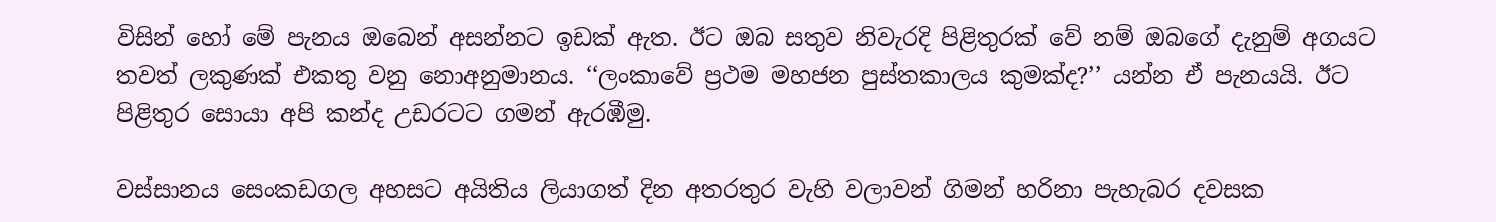විසින් හෝ මේ පැනය ඔබෙන් අසන්නට ඉඩක් ඇත. ඊට ඔබ සතුව නිවැරදි පිළිතුරක් වේ නම් ඔබගේ දැනුම් අගයට තවත් ලකුණක් එකතු වනු නොඅනුමානය. ‘‘ලංකාවේ ප්‍රථම මහජන පුස්තකාලය කුමක්ද?’’ යන්න ඒ පැනයයි. ඊට පිළිතුර සොයා අපි කන්ද උඩරටට ගමන් ඇරඹීමු.

වස්සානය සෙංකඩගල අහසට අයිතිය ලියාගත් දින අතරතුර වැහි වලාවන් ගිමන් හරිනා පැහැබර දවසක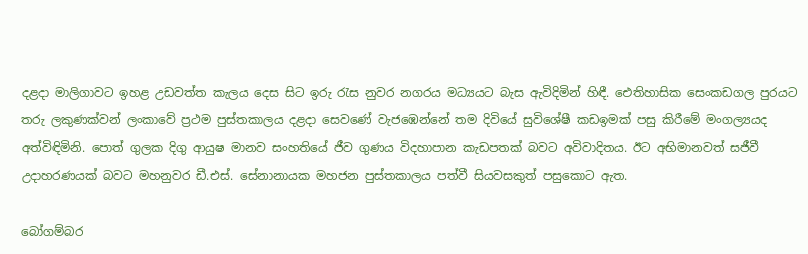දළදා මාලිගාවට ඉහළ උඩවත්ත කැලය දෙස සිට ඉරු රැස නුවර නගරය මධ්‍යයට බැස ඇවිදිමින් හිඳී. ඓතිහාසික සෙංකඩගල පුරයට තරු ලකුණක්වන් ලංකාවේ ප්‍රථම පුස්තකාලය දළදා සෙවණේ වැජඹෙන්නේ තම දිවියේ සුවිශේෂී කඩඉමක් පසු කිරීමේ මංගල්‍යයද අත්විඳිමිනි. පොත් ගුලක දිගු ආයුෂ මානව සංහතියේ ජීව ගුණය විදහාපාන කැඩපතක් බවට අවිවාදිතය. ඊට අභිමානවත් සජීවී උදාහරණයක් බවට මහනුවර ඩී.එස්. සේනානායක මහජන පුස්තකාලය පත්වී සියවසකුත් පසුකොට ඇත.

බෝගම්බර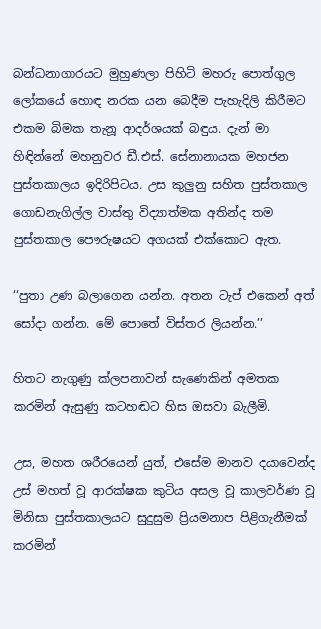බන්ධනාගාරයට මුහුණලා පිහිටි මහරු පොත්ගුල ලෝකයේ හොඳ නරක යන බෙදීම පැහැදිලි කිරීමට එකම බිමක තැනූ ආදර්ශයක් බඳුය. දැන් මා හිඳින්නේ මහනුවර ඩී.එස්. සේනානායක මහජන පුස්තකාලය ඉදිරිපිටය. උස කුලුනු සහිත පුස්තකාල ගොඩනැගිල්ල වාස්තු විද්‍යාත්මක අතින්ද තම පුස්තකාල පෞරුෂයට අගයක් එක්කොට ඇත.

‘‘පුතා උණ බලාගෙන යන්න. අතන ටැප් එකෙන් අත් සෝදා ගන්න. මේ පොතේ විස්තර ලියන්න.’’

හිතට නැගුණු ක්ලපනාවන් සැණෙකින් අමතක කරමින් ඇසුණු කටහඬට හිස ඔසවා බැලීමි.

උස, මහත ශරීරයෙන් යුත්, එසේම මානව දයාවෙන්ද උස් මහත් වූ ආරක්ෂක කුටිය අසල වූ කාලවර්ණ වූ මිනිසා පුස්තකාලයට සුදුසුම ප්‍රියමනාප පිළිගැනීමක් කරමින්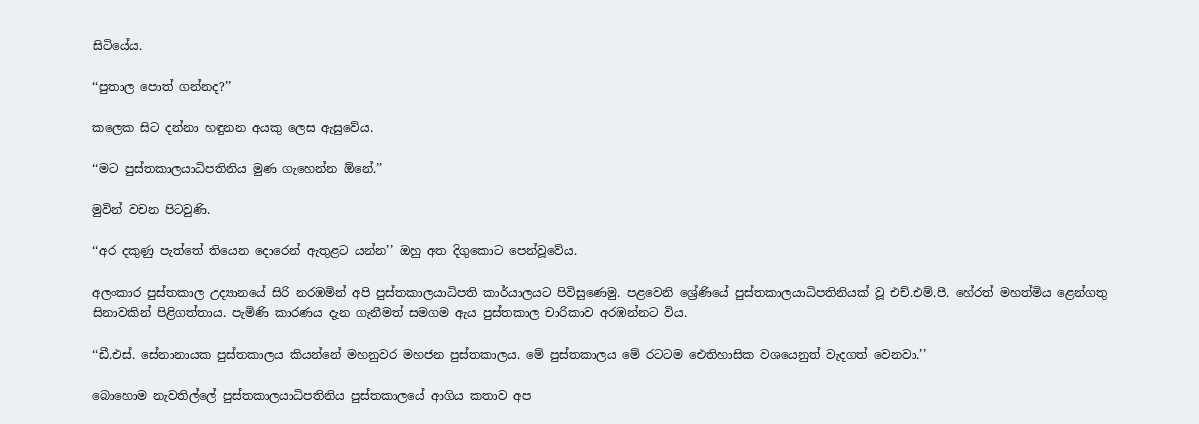සිටියේය.

‘‘පුතාල පොත් ගන්නද?’’

කලෙක සිට දන්නා හඳුනන අයකු ලෙස ඇසුවේය.

‘‘මට පුස්තකාලයාධිපතිනිය මුණ ගැහෙන්න ඕනේ.’’

මුවින් වචන පිටවුණි.

‘‘අර දකුණු පැත්තේ තියෙන දොරෙන් ඇතුළට යන්න’’ ඔහු අත දිගුකොට පෙන්වූවේය.

අලංකාර පුස්තකාල උද්‍යානයේ සිරි නරඹමින් අපි පුස්තකාලයාධිපති කාර්යාලයට පිවිසුණෙමු. පළවෙනි ශ්‍රේණියේ පුස්තකාලයාධිපතිනියක් වූ එච්.එම්.පී. හේරත් මහත්මිය ළෙන්ගතු සිනාවකින් පිළිගත්තාය. පැමිණි කාරණය දැන ගැනීමත් සමගම ඇය පුස්තකාල චාරිකාව අරඹන්නට විය.

‘‘ඩී.එස්. සේනානායක පුස්තකාලය කියන්නේ මහනුවර මහජන පුස්තකාලය. මේ පුස්තකාලය මේ රටටම ඓතිහාසික වශයෙනුත් වැදගත් වෙනවා.’’

බොහොම නැවතිල්ලේ පුස්තකාලයාධිපතිනිය පුස්තකාලයේ ආගිය කතාව අප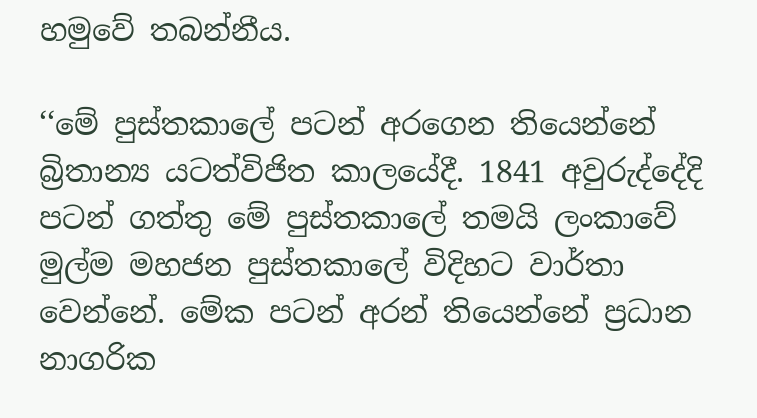හමුවේ තබන්නීය.

‘‘මේ පුස්තකාලේ පටන් අරගෙන තියෙන්නේ බ්‍රිතාන්‍ය යටත්විජිත කාලයේදී. 1841 අවුරුද්දේදි පටන් ගත්තු මේ පුස්තකාලේ තමයි ලංකාවේ මුල්ම මහජන පුස්තකාලේ විදිහට වාර්තා වෙන්නේ. මේක පටන් අරන් තියෙන්නේ ප්‍රධාන නාගරික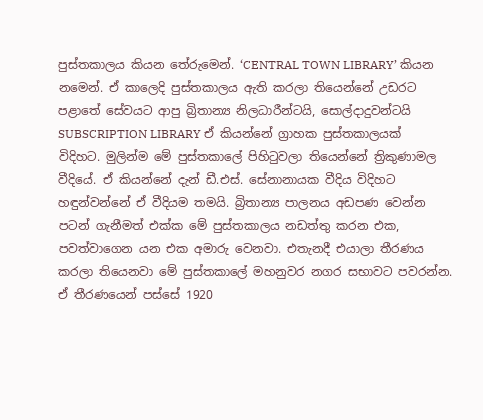පුස්තකාලය කියන තේරුමෙන්. ‘CENTRAL TOWN LIBRARY’ කියන නමෙන්. ඒ කාලෙදි පුස්තකාලය ඇති කරලා තියෙන්නේ උඩරට පළාතේ සේවයට ආපු බ්‍රිතාන්‍ය නිලධාරීන්ටයි, සොල්දාදුවන්ටයි SUBSCRIPTION LIBRARY ඒ කියන්නේ ග්‍රාහක පුස්තකාලයක් විදිහට. මුලින්ම මේ පුස්තකාලේ පිහිටුවලා තියෙන්නේ ත්‍රිකුණාමල වීදියේ. ඒ කියන්නේ දැන් ඩී.එස්. සේනානායක වීදිය විදිහට හඳුන්වන්නේ ඒ වීදියම තමයි. බ්‍රිතාන්‍ය පාලනය අඩපණ වෙන්න පටන් ගැනීමත් එක්ක මේ පුස්තකාලය නඩත්තු කරන එක, පවත්වාගෙන යන එක අමාරු වෙනවා. එතැනදී එයාලා තීරණය කරලා තියෙනවා මේ පුස්තකාලේ මහනුවර නගර සභාවට පවරන්න. ඒ තීරණයෙන් පස්සේ 1920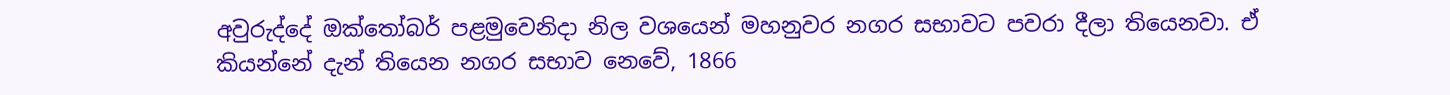අවුරුද්දේ ඔක්තෝබර් පළමුවෙනිදා නිල වශයෙන් මහනුවර නගර සභාවට පවරා දීලා තියෙනවා. ඒ කියන්නේ දැන් තියෙන නගර සභාව නෙවේ, 1866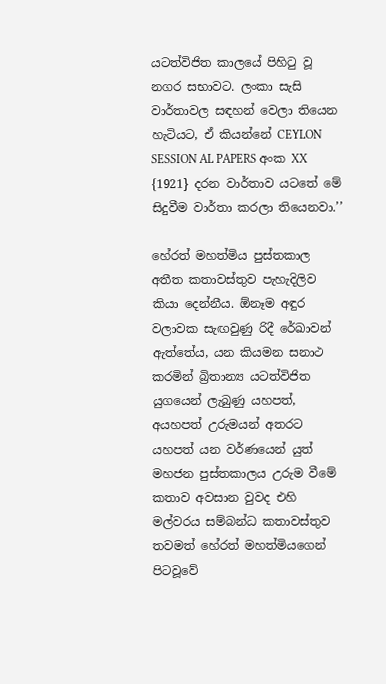යටත්විජිත කාලයේ පිහිටු වූ නගර සභාවට. ලංකා සැසි වාර්තාවල සඳහන් වෙලා තියෙන හැටියට, ඒ කියන්නේ CEYLON SESSION AL PAPERS අංක XX {1921} දරන වාර්තාව යටතේ මේ සිදුවීම වාර්තා කරලා තියෙනවා.’’

හේරත් මහත්මිය පුස්තකාල අතීත කතාවස්තුව පැහැදිලිව කියා දෙන්නීය. ඕනෑම අඳුර වලාවක සැඟවුණු රිදී රේඛාවන් ඇත්තේය, යන කියමන සනාථ කරමින් බ්‍රිතාන්‍ය යටත්විජිත යුගයෙන් ලැබුණු යහපත්, අයහපත් උරුමයන් අතරට යහපත් යන වර්ණයෙන් යුත් මහජන පුස්තකාලය උරුම වීමේ කතාව අවසාන වුවද එහි මල්වරය සම්බන්ධ කතාවස්තුව තවමත් හේරත් මහත්මියගෙන් පිටවූවේ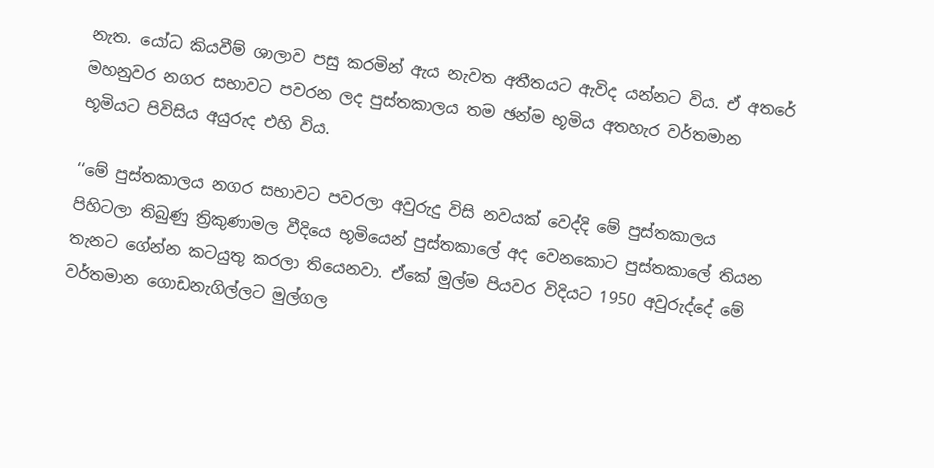නැත. යෝධ කියවීම් ශාලාව පසු කරමින් ඇය නැවත අතීතයට ඇවිද යන්නට විය. ඒ අතරේ මහනුවර නගර සභාවට පවරන ලද පුස්තකාලය තම ඡන්ම භූමිය අතහැර වර්තමාන භූමියට පිවිසිය අයුරුද එහි විය.

‘‘මේ පුස්තකාලය නගර සභාවට පවරලා අවුරුදු විසි නවයක් වෙද්දි මේ පුස්තකාලය පිහිටලා තිබුණු ත්‍රිකුණාමල වීදියෙ භූමියෙන් පුස්තකාලේ අද වෙනකොට පුස්තකාලේ තියන තැනට ගේන්න කටයුතු කරලා තියෙනවා. ඒකේ මුල්ම පියවර විදියට 1950 අවුරුද්දේ මේ වර්තමාන ගොඩනැගිල්ලට මුල්ගල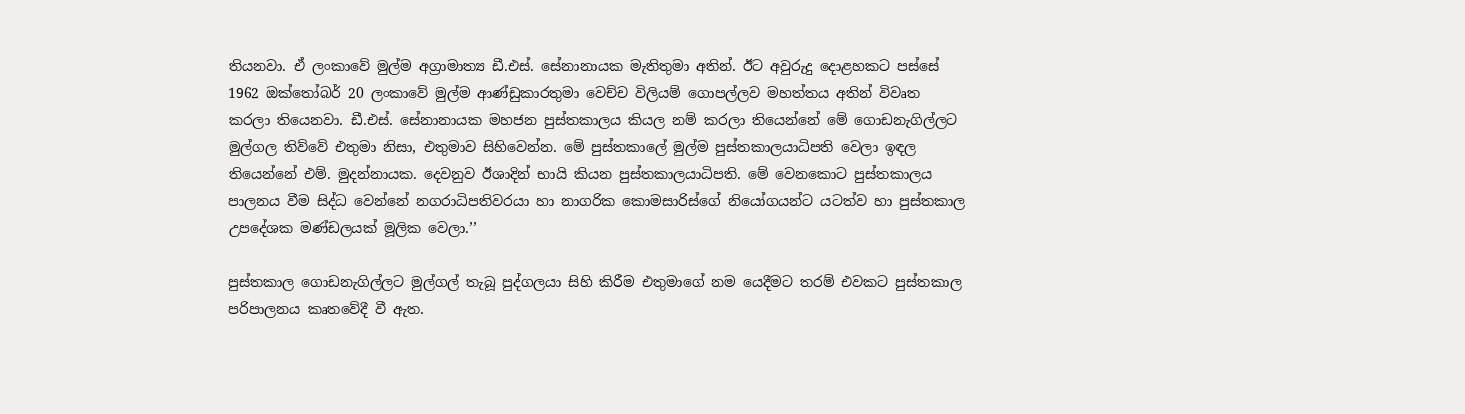තියනවා. ඒ ලංකාවේ මුල්ම අග්‍රාමාත්‍ය ඩී.එස්. සේනානායක මැතිතුමා අතින්. ඊට අවුරුදු දොළහකට පස්සේ 1962 ඔක්තෝබර් 20 ලංකාවේ මුල්ම ආණ්ඩුකාරතුමා වෙච්ච විලියම් ගොපල්ලව මහත්තය අතින් විවෘත කරලා තියෙනවා. ඩී.එස්. සේනානායක මහජන පුස්තකාලය කියල නම් කරලා තියෙන්නේ මේ ගොඩනැගිල්ලට මුල්ගල තිව්වේ එතුමා නිසා, එතුමාව සිහිවෙන්න. මේ පුස්තකාලේ මුල්ම පුස්තකාලයාධිපති වෙලා ඉඳල තියෙන්නේ එම්. මුදන්නායක. දෙවනුව ඊශාදින් භායි කියන පුස්තකාලයාධිපති. මේ වෙනකොට පුස්තකාලය පාලනය වීම සිද්ධ වෙන්නේ නගරාධිපතිවරයා හා නාගරික කොමසාරිස්ගේ නියෝගයන්ට යටත්ව හා පුස්තකාල උපදේශක මණ්ඩලයක් මූලික වෙලා.’’

පුස්තකාල ගොඩනැගිල්ලට මුල්ගල් තැබූ පුද්ගලයා සිහි කිරීම එතුමාගේ නම යෙදීමට තරම් එවකට පුස්තකාල පරිපාලනය කෘතවේදී වී ඇත.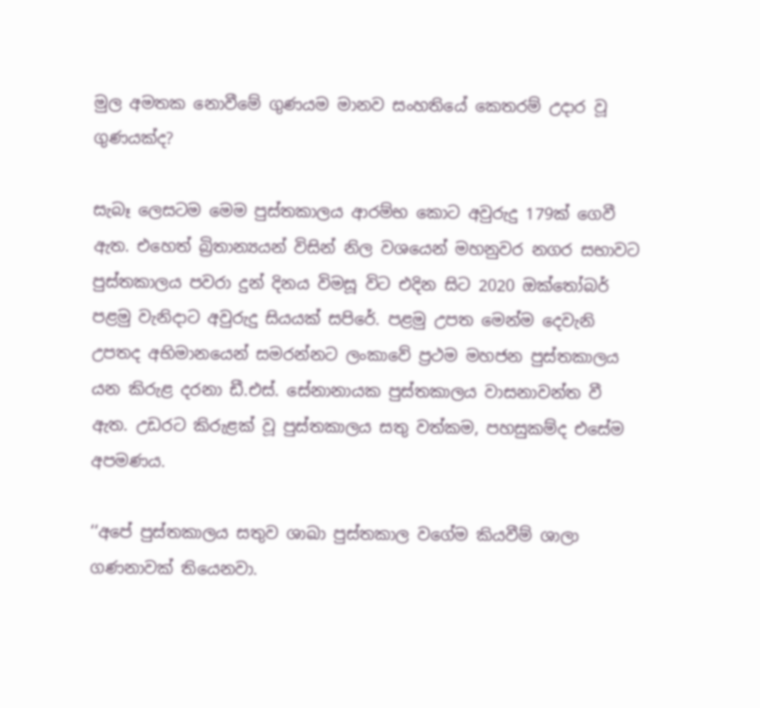මුල අමතක නොවීමේ ගුණයම මානව සංහතියේ කෙතරම් උදාර වූ ගුණයක්ද?

සැබෑ ලෙසටම මෙම පුස්තකාලය ආරම්භ කොට අවුරුදු 179ක් ගෙවී ඇත. එහෙත් බ්‍රිතාන්‍යයන් විසින් නිල වශයෙන් මහනුවර නගර සභාවට පුස්තකාලය පවරා දුන් දිනය විමසූ විට එදින සිට 2020 ඔක්තෝබර් පළමු වැනිදාට අවුරුදු සියයක් සපිරේ. පළමු උපත මෙන්ම දෙවැනි උපතද අභිමානයෙන් සමරන්නට ලංකාවේ ප්‍රථම මහජන පුස්තකාලය යන කිරුළ දරනා ඩී.එස්. සේනානායක පුස්තකාලය වාසනාවන්ත වී ඇත. උඩරට කිරුළක් වූ පුස්තකාලය සතු වත්කම, පහසුකම්ද එසේම අපමණය.

‘‘අපේ පුස්තකාලය සතුව ශාඛා පුස්තකාල වගේම කියවීම් ශාලා ගණනාවක් තියෙනවා.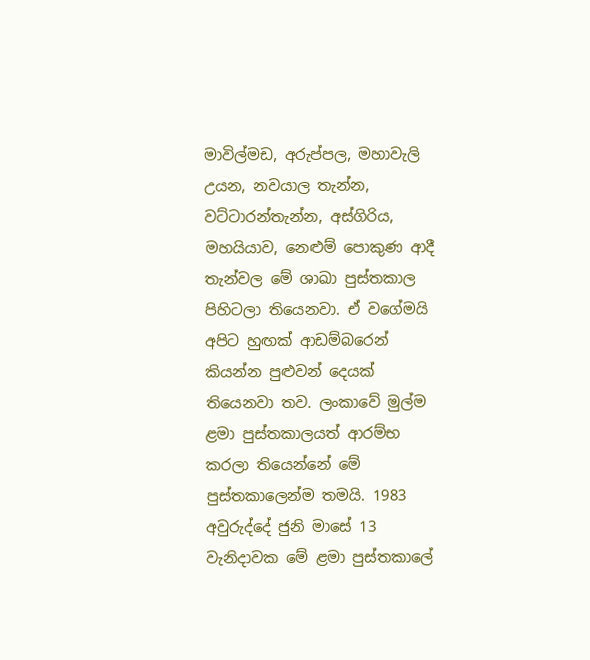මාවිල්මඩ, අරුප්පල, මහාවැලි උයන, නවයාල තැන්න, වට්ටාරන්තැන්න, අස්ගිරිය, මහයියාව, නෙළුම් පොකුණ ආදී තැන්වල මේ ශාඛා පුස්තකාල පිහිටලා තියෙනවා. ඒ වගේමයි අපිට හුඟක් ආඩම්බරෙන් කියන්න පුළුවන් දෙයක් තියෙනවා තව. ලංකාවේ මුල්ම ළමා පුස්තකාලයත් ආරම්භ කරලා තියෙන්නේ මේ පුස්තකාලෙන්ම තමයි. 1983 අවුරුද්දේ ජුනි මාසේ 13 වැනිදාවක මේ ළමා පුස්තකාලේ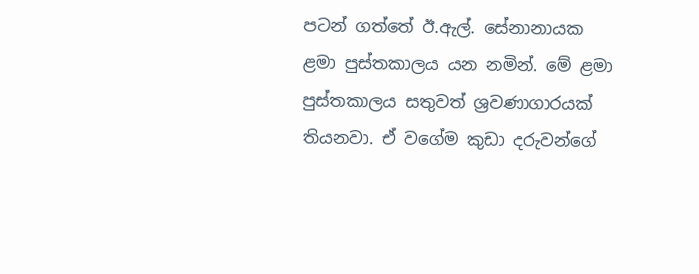පටන් ගත්තේ ඊ.ඇල්. සේනානායක ළමා පුස්තකාලය යන නමින්. මේ ළමා පුස්තකාලය සතුවත් ශ්‍රවණාගාරයක් තියනවා. ඒ වගේම කුඩා දරුවන්ගේ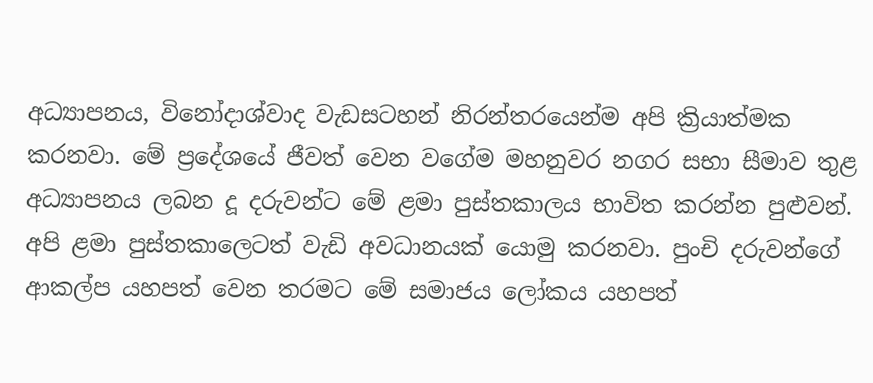අධ්‍යාපනය, විනෝදාශ්වාද වැඩසටහන් නිරන්තරයෙන්ම අපි ක්‍රියාත්මක කරනවා. මේ ප්‍රදේශයේ ජීවත් වෙන වගේම මහනුවර නගර සභා සීමාව තුළ අධ්‍යාපනය ලබන දූ දරුවන්ට මේ ළමා පුස්තකාලය භාවිත කරන්න පුළුවන්. අපි ළමා පුස්තකාලෙටත් වැඩි අවධානයක් යොමු කරනවා. පුංචි දරුවන්ගේ ආකල්ප යහපත් වෙන තරමට මේ සමාජය ලෝකය යහපත්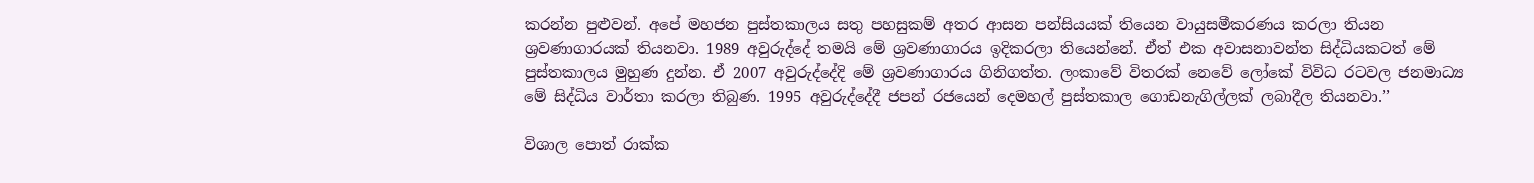කරන්න පුළුවන්. අපේ මහජන පුස්තකාලය සතු පහසුකම් අතර ආසන පන්සියයක් තියෙන වායුසමීකරණය කරලා තියන ශ්‍රවණාගාරයක් තියනවා. 1989 අවුරුද්දේ තමයි මේ ශ්‍රවණාගාරය ඉදිකරලා තියෙන්නේ. ඒත් එක අවාසනාවන්ත සිද්ධියකටත් මේ පුස්තකාලය මුහුණ දුන්න. ඒ 2007 අවුරුද්දේදි මේ ශ්‍රවණාගාරය ගිනිගත්ත. ලංකාවේ විතරක් නෙවේ ලෝකේ විවිධ රටවල ජනමාධ්‍ය මේ සිද්ධිය වාර්තා කරලා තිබුණ. 1995 අවුරුද්දේදී ජපන් රජයෙන් දෙමහල් පුස්තකාල ගොඩනැගිල්ලක් ලබාදීල තියනවා.’’

විශාල පොත් රාක්ක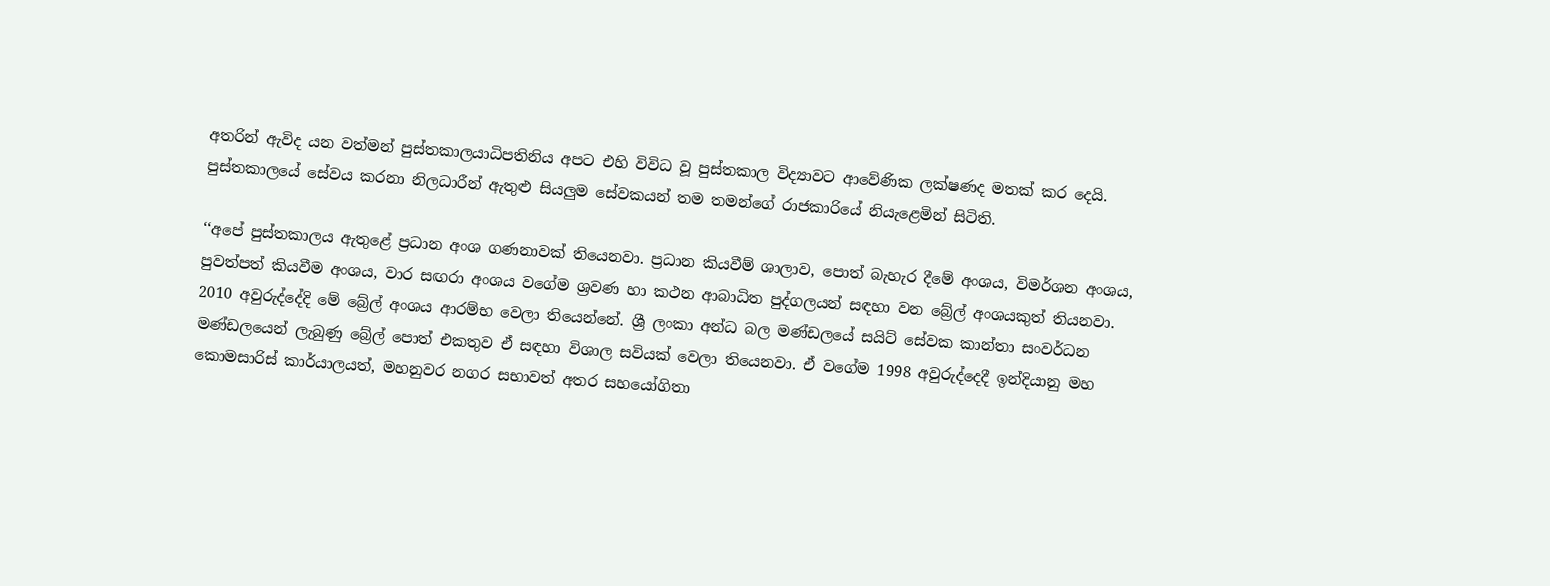අතරින් ඇවිද යන වත්මන් පුස්තකාලයාධිපතිනිය අපට එහි විවිධ වූ පුස්තකාල විද්‍යාවට ආවේණික ලක්ෂණද මතක් කර දෙයි. පුස්තකාලයේ සේවය කරනා නිලධාරීන් ඇතුළු සියලුම සේවකයන් තම තමන්ගේ රාජකාරියේ නියැළෙමින් සිටිති.

‘‘අපේ පුස්තකාලය ඇතුළේ ප්‍රධාන අංශ ගණනාවක් තියෙනවා. ප්‍රධාන කියවීම් ශාලාව, පොත් බැහැර දීමේ අංශය, විමර්ශන අංශය, පුවත්පත් කියවීම අංශය, වාර සඟරා අංශය වගේම ශ්‍රවණ හා කථන ආබාධිත පුද්ගලයන් සඳහා වන බ්‍රේල් අංශයකුත් තියනවා. 2010 අවුරුද්දේදි මේ බ්‍රේල් අංශය ආරම්භ වෙලා තියෙන්නේ. ශ්‍රී ලංකා අන්ධ බල මණ්ඩලයේ සයිට් සේවක කාන්තා සංවර්ධන මණ්ඩලයෙන් ලැබුණු බ්‍රේල් පොත් එකතුව ඒ සඳහා විශාල සවියක් වෙලා තියෙනවා. ඒ වගේම 1998 අවුරුද්දෙදී ඉන්දියානු මහ කොමසාරිස් කාර්යාලයත්, මහනුවර නගර සභාවත් අතර සහයෝගිතා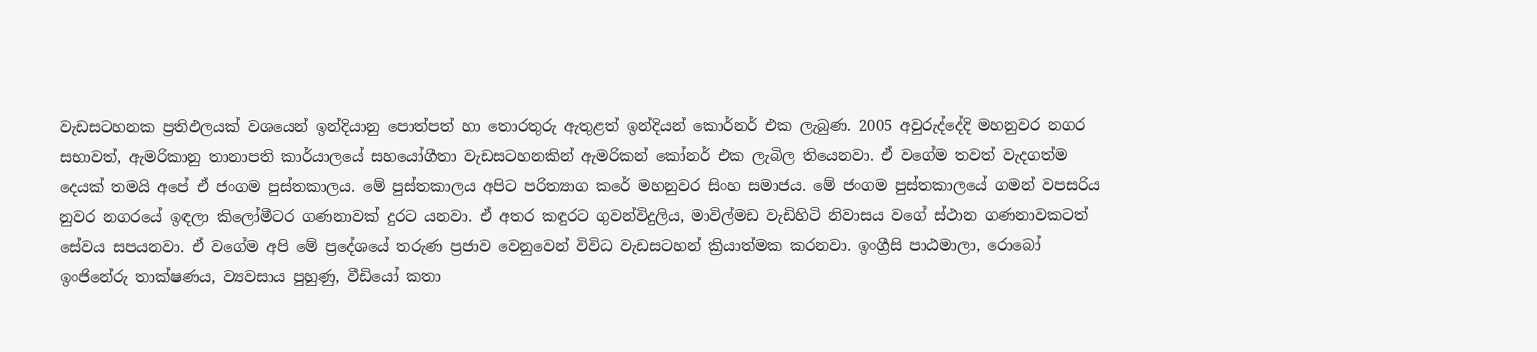වැඩසටහනක ප්‍රතිඵලයක් වශයෙන් ඉන්දියානු පොත්පත් හා තොරතුරු ඇතුළත් ඉන්දියන් කොර්නර් එක ලැබුණ. 2005 අවුරුද්දේදි මහනුවර නගර සභාවත්, ඇමරිකානු තානාපති කාර්යාලයේ සහයෝගීතා වැඩසටහනකින් ඇමරිකන් කෝනර් එක ලැබිල තියෙනවා. ඒ වගේම තවත් වැදගත්ම දෙයක් තමයි අපේ ඒ ජංගම පුස්තකාලය. මේ පුස්තකාලය අපිට පරිත්‍යාග කරේ මහනුවර සිංහ සමාජය. මේ ජංගම පුස්තකාලයේ ගමන් වපසරිය නුවර නගරයේ ඉඳලා කිලෝමීටර ගණනාවක් දුරට යනවා. ඒ අතර කඳුරට ගුවන්විදුලිය, මාවිල්මඩ වැඩිහිටි නිවාසය වගේ ස්ථාන ගණනාවකටත් සේවය සපයනවා. ඒ වගේම අපි මේ ප්‍රදේශයේ තරුණ ප්‍රජාව වෙනුවෙන් විවිධ වැඩසටහන් ක්‍රියාත්මක කරනවා. ඉංග්‍රීසි පාඨමාලා, රොබෝ ඉංජිනේරු තාක්ෂණය, ව්‍යවසාය පුහුණු, වීඩියෝ කතා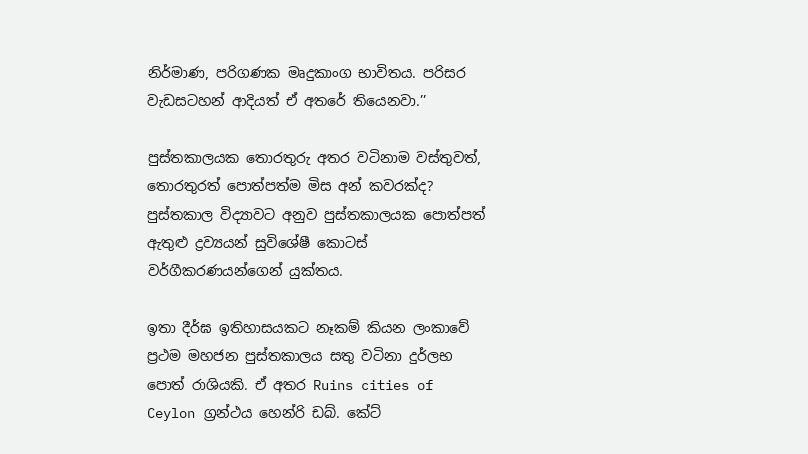නිර්මාණ, පරිගණක මෘදුකාංග භාවිතය. පරිසර වැඩසටහන් ආදියත් ඒ අතරේ තියෙනවා.’’

පුස්තකාලයක තොරතුරු අතර වටිනාම වස්තුවත්, තොරතුරත් පොත්පත්ම මිස අන් කවරක්ද? පුස්තකාල විද්‍යාවට අනුව පුස්තකාලයක පොත්පත් ඇතුළු ද්‍රව්‍යයන් සුවිශේෂී කොටස් වර්ගීකරණයන්ගෙන් යුක්තය.

ඉතා දීර්ඝ ඉතිහාසයකට නෑකම් කියන ලංකාවේ ප්‍රථම මහජන පුස්තකාලය සතු වටිනා දුර්ලභ පොත් රාශියකි. ඒ අතර Ruins cities of Ceylon ග්‍රන්ථය හෙන්රි ඩබ්. කේට්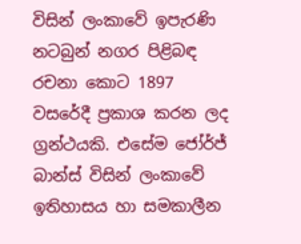විසින් ලංකාවේ ඉපැරණි නටබුන් නගර පිළිබඳ රචනා කොට 1897 වසරේදී ප්‍රකාශ කරන ලද ග්‍රන්ථයකි. එසේම ජෝර්ජ් බාන්ස් විසින් ලංකාවේ ඉතිහාසය හා සමකාලීන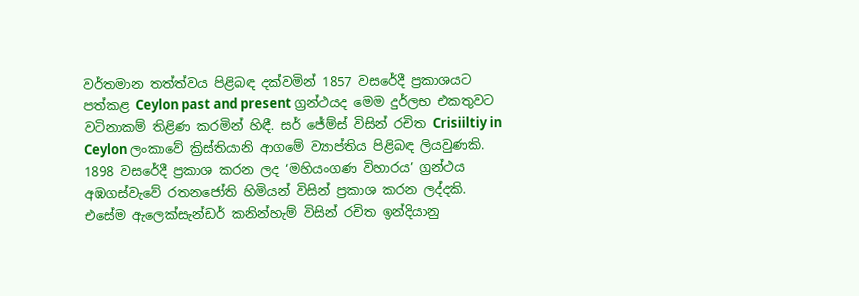වර්තමාන තත්ත්වය පිළිබඳ දක්වමින් 1857 වසරේදී ප්‍රකාශයට පත්කළ Ceylon past and present ග්‍රන්ථයද මෙම දුර්ලභ එකතුවට වටිනාකම් තිළිණ කරමින් හිඳී. සර් ජේම්ස් විසින් රචිත Crisiiltiy in Ceylon ලංකාවේ ක්‍රිස්තියානි ආගමේ ව්‍යාප්තිය පිළිබඳ ලියවුණකි. 1898 වසරේදී ප්‍රකාශ කරන ලද ‘මහියංගණ විහාරය’ ග්‍රන්ථය අඹගස්වැවේ රතනජෝති හිමියන් විසින් ප්‍රකාශ කරන ලද්දකි. එසේම ඇලෙක්සැන්ඩර් කනින්හැම් විසින් රචිත ඉන්දියානු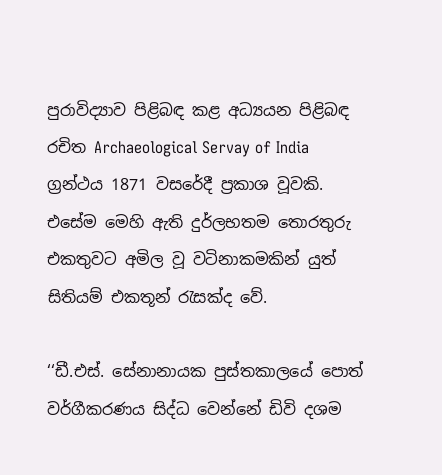පුරාවිද්‍යාව පිළිබඳ කළ අධ්‍යයන පිළිබඳ රචිත Archaeological Servay of India ග්‍රන්ථය 1871 වසරේදී ප්‍රකාශ වූවකි. එසේම මෙහි ඇති දුර්ලභතම තොරතුරු එකතුවට අමිල වූ වටිනාකමකින් යුත් සිතියම් එකතූන් රැසක්ද වේ.

‘‘ඩී.එස්. සේනානායක පුස්තකාලයේ පොත් වර්ගීකරණය සිද්ධ වෙන්නේ ඩිවි දශම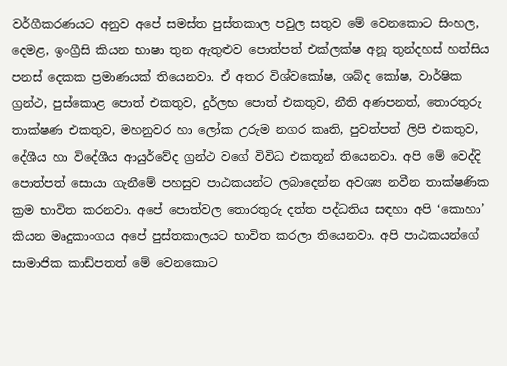වර්ගීකරණයට අනුව අපේ සමස්ත පුස්තකාල පවුල සතුව මේ වෙනකොට සිංහල, දෙමළ, ඉංග්‍රීසි කියන භාෂා තුන ඇතුළුව පොත්පත් එක්ලක්ෂ අනූ තුන්දහස් හත්සිය පනස් දෙකක ප්‍රමාණයක් තියෙනවා. ඒ අතර විශ්වකෝෂ, ශබ්ද කෝෂ, වාර්ෂික ග්‍රන්ථ, පුස්කොළ පොත් එකතුව, දුර්ලභ පොත් එකතුව, නීති අණපනත්, තොරතුරු තාක්ෂණ එකතුව, මහනුවර හා ලෝක උරුම නගර කෘති, පුවත්පත් ලිපි එකතුව, දේශීය හා විදේශීය ආයුර්වේද ග්‍රන්ථ වගේ විවිධ එකතූන් තියෙනවා. අපි මේ වෙද්දි පොත්පත් සොයා ගැනීමේ පහසුව පාඨකයන්ට ලබාදෙන්න අවශ්‍ය නවීන තාක්ෂණික ක්‍රම භාවිත කරනවා. අපේ පොත්වල තොරතුරු දත්ත පද්ධතිය සඳහා අපි ‘කොහා’ කියන මෘදුකාංගය අපේ පුස්තකාලයට භාවිත කරලා තියෙනවා. අපි පාඨකයන්ගේ සාමාජික කාඩ්පතත් මේ වෙනකොට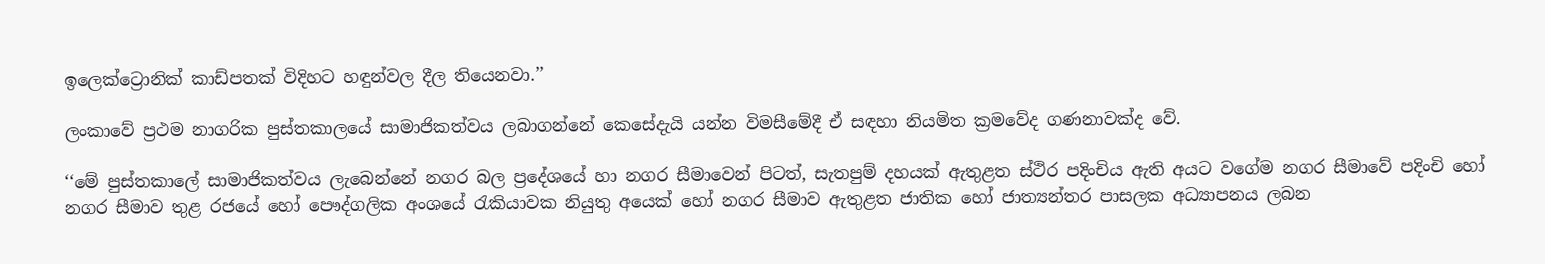ඉලෙක්ට්‍රොනික් කාඩ්පතක් විදිහට හඳුන්වල දීල තියෙනවා.’’

ලංකාවේ ප්‍රථම නාගරික පුස්තකාලයේ සාමාජිකත්වය ලබාගන්නේ කෙසේදැයි යන්න විමසීමේදී ඒ සඳහා නියමිත ක්‍රමවේද ගණනාවක්ද වේ.

‘‘මේ පුස්තකාලේ සාමාජිකත්වය ලැබෙන්නේ නගර බල ප්‍රදේශයේ හා නගර සීමාවෙන් පිටත්, සැතපුම් දහයක් ඇතුළත ස්ථිර පදිංචිය ඇති අයට වගේම නගර සීමාවේ පදිංචි හෝ නගර සීමාව තුළ රජයේ හෝ පෞද්ගලික අංශයේ රැකියාවක නියුතු අයෙක් හෝ නගර සීමාව ඇතුළත ජාතික හෝ ජාත්‍යන්තර පාසලක අධ්‍යාපනය ලබන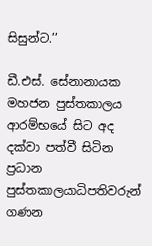සිසුන්ට.’’

ඩී.එස්. සේනානායක මහජන පුස්තකාලය ආරම්භයේ සිට අද දක්වා පත්වී සිටින ප්‍රධාන පුස්තකාලයාධිපතිවරුන් ගණන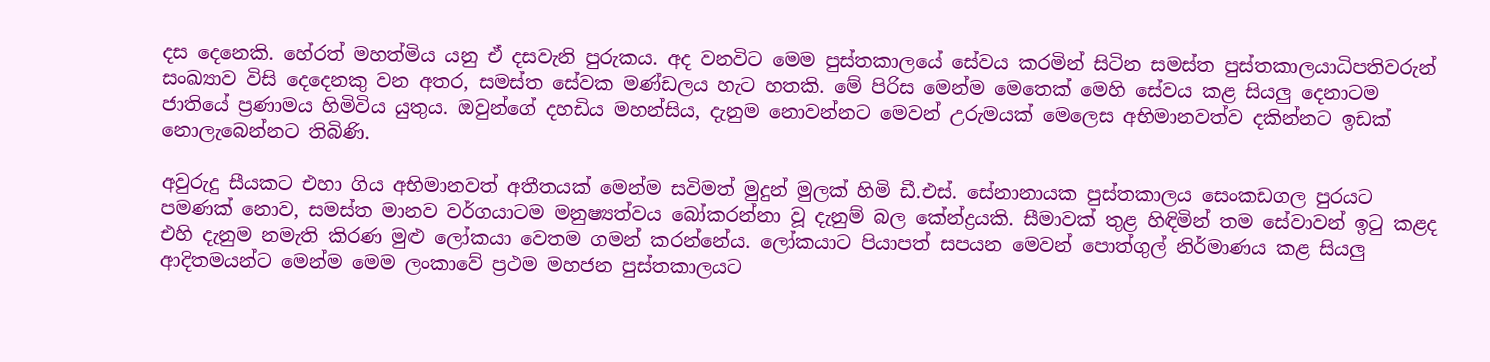දස දෙනෙකි. හේරත් මහත්මිය යනු ඒ දසවැනි පුරුකය. අද වනවිට මෙම පුස්තකාලයේ සේවය කරමින් සිටින සමස්ත පුස්තකාලයාධිපතිවරුන් සංඛ්‍යාව විසි දෙදෙනකු වන අතර, සමස්ත සේවක මණ්ඩලය හැට හතකි. මේ පිරිස මෙන්ම මෙතෙක් මෙහි සේවය කළ සියලු දෙනාටම ජාතියේ ප්‍රණාමය හිමිවිය යුතුය. ඔවුන්ගේ දහඩිය මහන්සිය, දැනුම නොවන්නට මෙවන් උරුමයක් මෙලෙස අභිමානවත්ව දකින්නට ඉඩක් නොලැබෙන්නට තිබිණි.

අවුරුදු සීයකට එහා ගිය අභිමානවත් අතීතයක් මෙන්ම සවිමත් මුදුන් මුලක් හිමි ඩී.එස්. සේනානායක පුස්තකාලය සෙංකඩගල පුරයට පමණක් නොව, සමස්ත මානව වර්ගයාටම මනුෂ්‍යත්වය බෝකරන්නා වූ දැනුම් බල කේන්ද්‍රයකි. සීමාවක් තුළ හිඳිමින් තම සේවාවන් ඉටු කළද එහි දැනුම නමැති කිරණ මුළු ලෝකයා වෙතම ගමන් කරන්නේය. ලෝකයාට පියාපත් සපයන මෙවන් පොත්ගුල් නිර්මාණය කළ සියලු ආදිතමයන්ට මෙන්ම මෙම ලංකාවේ ප්‍රථම මහජන පුස්තකාලයට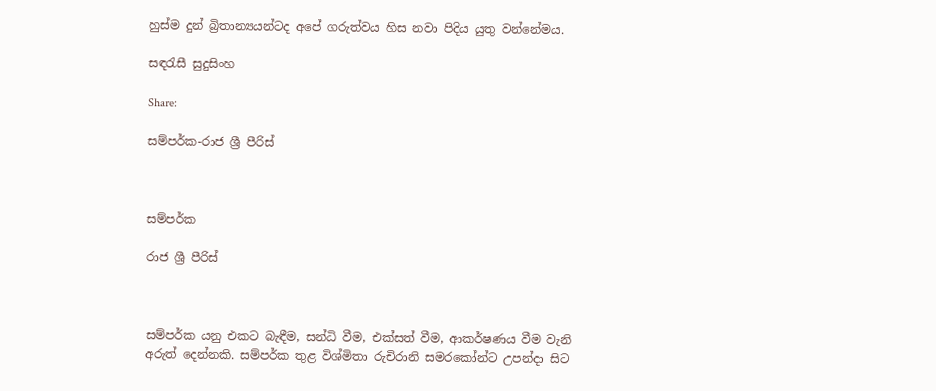හුස්ම දුන් බ්‍රිතාන්‍යයන්ටද අපේ ගරුත්වය හිස නවා පිදිය යුතු වන්නේමය.

සඳරැසී සුදුසිංහ

Share:

සම්පර්ක-රාජ ශ්‍රී පීරිස්



සම්පර්ක

රාජ ශ්‍රී පීරිස්



සම්පර්ක යනු එකට බැඳීම, සන්ධි වීම, එක්සත් වීම, ආකර්ෂණය වීම වැනි අරුත් දෙන්නකි. සම්පර්ක තුළ විශ්මිතා රුචිරානි සමරකෝන්ට උපන්දා සිට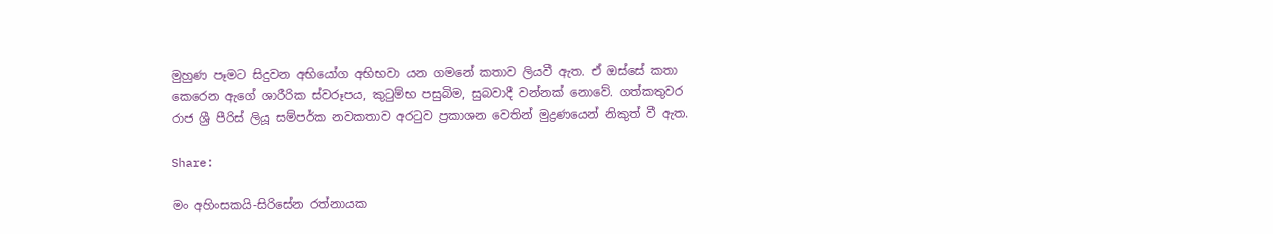මුහුණ පෑමට සිදුවන අභියෝග අභිභවා යන ගමනේ කතාව ලියවී ඇත. ඒ ඔස්සේ කතා කෙරෙන ඇගේ ශාරීරික ස්වරූපය, කුටුම්භ පසුබිම, සුබවාදී වන්නක් නොවේ. ගත්කතුවර රාජ ශ්‍රී පීරිස් ලියූ සම්පර්ක නවකතාව අරටුව ප්‍රකාශන වෙතින් මුද්‍රණයෙන් නිකුත් වී ඇත.

Share:

මං අහිංසකයි-සිරිසේන රත්නායක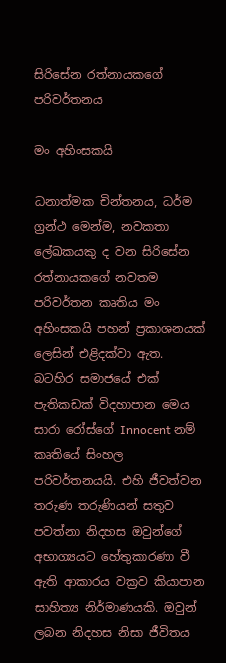සිරිසේන රත්නායකගේ පරිවර්තනය

මං අහිංසකයි

ධනාත්මක චින්තනය, ධර්ම ග්‍රන්ථ මෙන්ම, නවකතා ලේඛකයකු ද වන සිරිසේන රත්නායකගේ නවතම පරිවර්තන කෘතිය මං අහිංසකයි පහන් ප්‍රකාශනයක් ලෙසින් එළිදක්වා ඇත. බටහිර සමාජයේ එක් පැතිකඩක් විදහාපාන මෙය සාරා රෝස්ගේ Innocent නම් කෘතියේ සිංහල පරිවර්තනයයි. එහි ජීවත්වන තරුණ තරුණියන් සතුව පවත්නා නිදහස ඔවුන්ගේ අභාග්‍යයට හේතුකාරණා වී ඇති ආකාරය වක්‍රව කියාපාන සාහිත්‍ය නිර්මාණයකි. ඔවුන් ලබන නිදහස නිසා ජීවිතය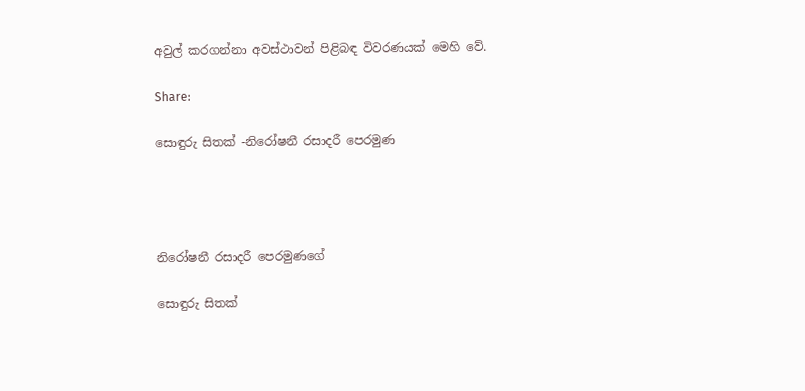අවුල් කරගන්නා අවස්ථාවන් පිළිබඳ විවරණයක් මෙහි වේ.

Share:

සොඳුරු සිතක් -නිරෝෂනී රසාදරී පෙරමුණ




නිරෝෂනී රසාදරී පෙරමුණගේ

සොඳුරු සිතක්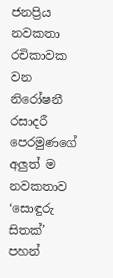ජනප්‍රිය නවකතා රචිකාවක වන නිරෝෂනී රසාදරී පෙරමුණගේ අලුත් ම නවකතාව ‘සොඳුරු සිතක්’ පහන්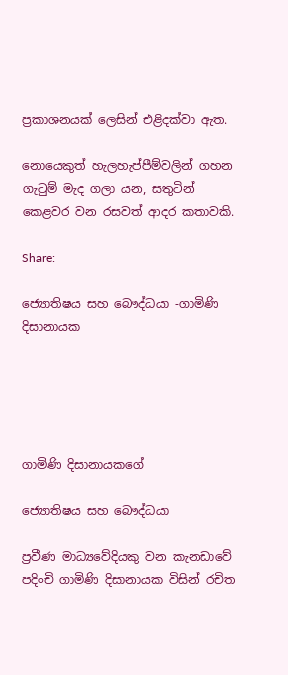ප්‍රකාශනයක් ලෙසින් එළිදක්වා ඇත.

නොයෙකුත් හැලහැප්පීම්වලින් ගහන ගැටුම් මැද ගලා යන, සතුටින් කෙළවර වන රසවත් ආදර කතාවකි.

Share:

ජ්‍යොතිෂය සහ බෞද්ධයා -ගාමිණි දිසානායක





ගාමිණි දිසානායකගේ

ජ්‍යොතිෂය සහ බෞද්ධයා

ප්‍රවීණ මාධ්‍යවේදියකු වන කැනඩාවේ පදිංචි ගාමිණි දිසානායක විසින් රචිත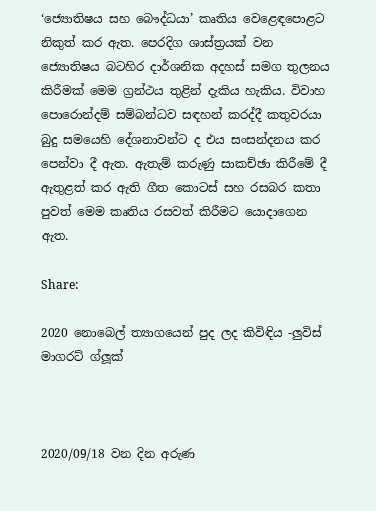‘ජ්‍යොතිෂය සහ බෞද්ධයා’ කෘතිය වෙළෙඳපොළට නිකුත් කර ඇත. පෙරදිග ශාස්ත්‍රයක් වන ජ්‍යොතිෂය බටහිර දාර්ශනික අදහස් සමග තුලනය කිරීමක් මෙම ග්‍රන්ථය තුළින් දැකිය හැකිය. විවාහ පොරොන්දම් සම්බන්ධව සඳහන් කරද්දී කතුවරයා බුදු සමයෙහි දේශනාවන්ට ද එය සංසන්දනය කර පෙන්වා දී ඇත. ඇතැම් කරුණු සාකච්ඡා කිරීමේ දී ඇතුළත් කර ඇති ගීත කොටස් සහ රසබර කතා පුවත් මෙම කෘතිය රසවත් කිරීමට යොදාගෙන ඇත.

Share:

2020 නොබෙල් ත්‍යාගයෙන් පුද ලද කිවිඳිය -ලුවිස් මාගරට් ග්ලූක්



2020/09/18 වන දින අරුණ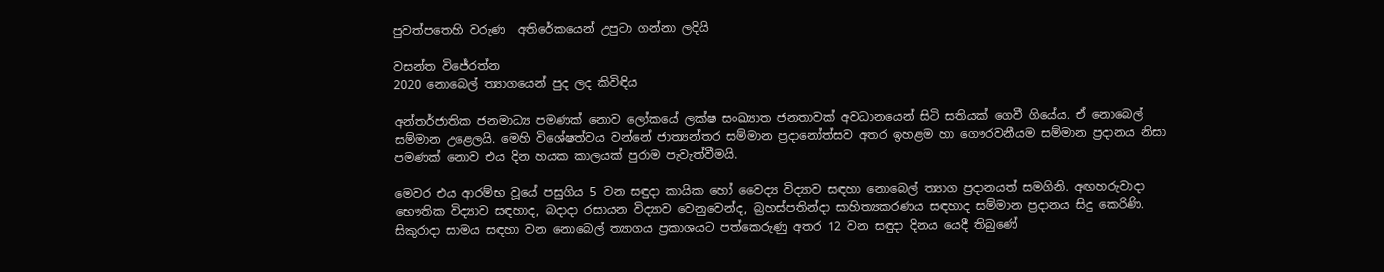පුවත්පතෙහි වරුණ  අතිරේකයෙන් උපුටා ගන්නා ලදියි

වසන්ත විජේරත්න
2020 නොබෙල් ත්‍යාගයෙන් පුද ලද කිවිඳිය

අන්තර්ජාතික ජනමාධ්‍ය පමණක් නොව ලෝකයේ ලක්ෂ සංඛ්‍යාත ජනතාවක් අවධානයෙන් සිටි සතියක් ගෙවී ගියේය. ඒ නොබෙල් සම්මාන උළෙලයි. මෙහි විශේෂත්වය වන්නේ ජාත්‍යන්තර සම්මාන ප්‍රදානෝත්සව අතර ඉහළම හා ගෞරවනීයම සම්මාන ප්‍රදානය නිසා පමණක් නොව එය දින හයක කාලයක් පුරාම පැවැත්වීමයි.

මෙවර එය ආරම්භ වූයේ පසුගිය 5 වන සඳුදා කායික හෝ වෛද්‍ය විද්‍යාව සඳහා නොබෙල් ත්‍යාග ප්‍රදානයත් සමගිනි. අඟහරුවාදා භෞතික විද්‍යාව සඳහාද, බදාදා රසායන විද්‍යාව වෙනුවෙන්ද, බ්‍රහස්පතින්දා සාහිත්‍යකරණය සඳහාද සම්මාන ප්‍රදානය සිදු කෙරිණි. සිකුරාදා සාමය සඳහා වන නොබෙල් ත්‍යාගය ප්‍රකාශයට පත්කෙරුණු අතර 12 වන සඳුදා දිනය යෙදී තිබුණේ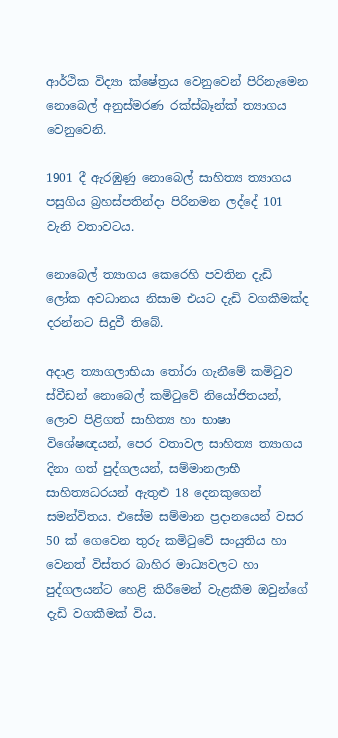ආර්ථික විද්‍යා ක්ෂේත්‍රය වෙනුවෙන් පිරිනැමෙන නොබෙල් අනුස්මරණ රක්ස්බෑන්ක් ත්‍යාගය වෙනුවෙනි.

1901 දී ඇරඹුණු නොබෙල් සාහිත්‍ය ත්‍යාගය පසුගිය බ්‍රහස්පතින්දා පිරිනමන ලද්දේ 101 වැනි වතාවටය.

නොබෙල් ත්‍යාගය කෙරෙහි පවතින දැඩි ලෝක අවධානය නිසාම එයට දැඩි වගකීමක්ද දරන්නට සිදුවී තිබේ.

අදාළ ත්‍යාගලාභියා තෝරා ගැනීමේ කමිටුව ස්වීඩන් නොබෙල් කමිටුවේ නියෝජිතයන්, ලොව පිළිගත් සාහිත්‍ය හා භාෂා විශේෂඥයන්, පෙර වතාවල සාහිත්‍ය ත්‍යාගය දිනා ගත් පුද්ගලයන්, සම්මානලාභී සාහිත්‍යධරයන් ඇතුළු 18 දෙනකුගෙන් සමන්විතය. එසේම සම්මාන ප්‍රදානයෙන් වසර 50 ක් ගෙවෙන තුරු කමිටුවේ සංයුතිය හා වෙනත් විස්තර බාහිර මාධ්‍යවලට හා පුද්ගලයන්ට හෙළි කිරීමෙන් වැළකීම ඔවුන්ගේ දැඩි වගකීමක් විය.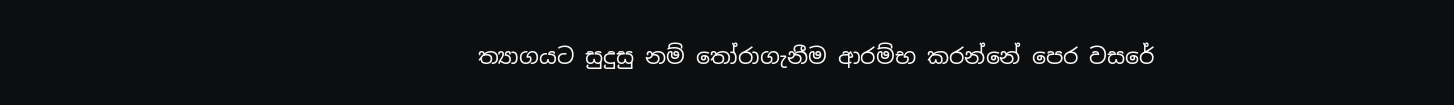ත්‍යාගයට සුදුසු නම් තෝරාගැනීම ආරම්භ කරන්නේ පෙර වසරේ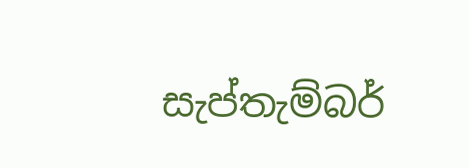සැප්තැම්බර්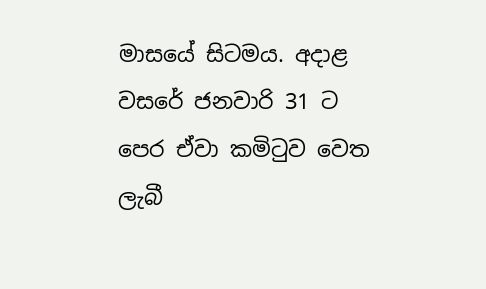මාසයේ සිටමය. අදාළ වසරේ ජනවාරි 31 ට පෙර ඒවා කමිටුව වෙත ලැබී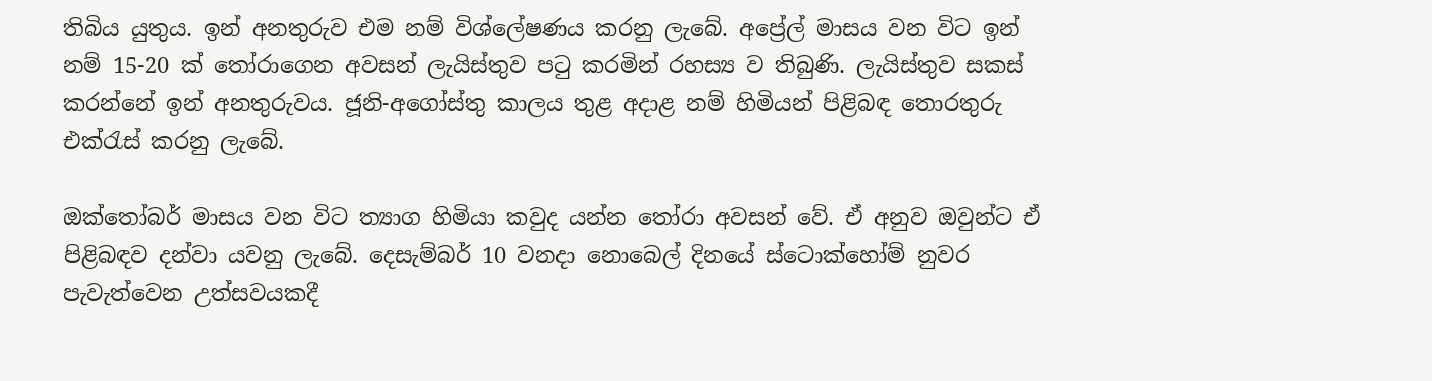තිබිය යුතුය. ඉන් අනතුරුව එම නම් විශ්ලේෂණය කරනු ලැබේ. අප්‍රේල් මාසය වන විට ඉන් නම් 15-20 ක් තෝරාගෙන අවසන් ලැයිස්තුව පටු කරමින් රහස්‍ය ව තිබුණි. ලැයිස්තුව සකස් කරන්නේ ඉන් අනතුරුවය. ජූනි-අගෝස්තු කාලය තුළ අදාළ නම් හිමියන් පිළිබඳ තොරතුරු එක්රැස් කරනු ලැබේ.

ඔක්තෝබර් මාසය වන විට ත්‍යාග හිමියා කවුද යන්න තෝරා අවසන් වේ. ඒ අනුව ඔවුන්ට ඒ පිළිබඳව දන්වා යවනු ලැබේ. දෙසැම්බර් 10 වනදා නොබෙල් දිනයේ ස්ටොක්හෝම් නුවර පැවැත්වෙන උත්සවයකදී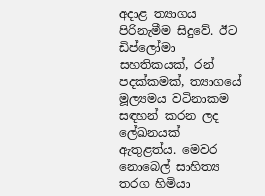අදාළ ත්‍යාගය පිරිනැමීම සිදුවේ. ඊට ඩිප්ලෝමා සහතිකයක්, රන් පදක්කමක්, ත්‍යාගයේ මූල්‍යමය වටිනාකම සඳහන් කරන ලද ලේඛනයක් ඇතුළත්ය. මෙවර නොබෙල් සාහිත්‍ය තරග හිමියා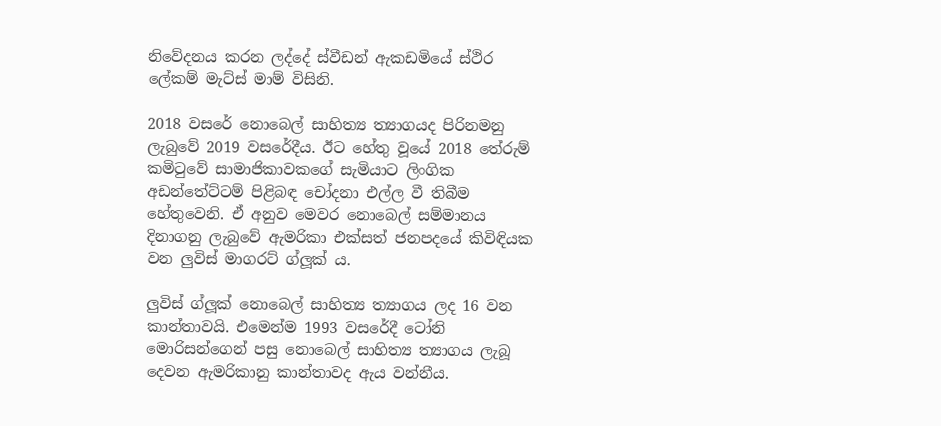නිවේදනය කරන ලද්දේ ස්වීඩන් ඇකඩමියේ ස්ථිර ලේකම් මැට්ස් මාම් විසිනි.

2018 වසරේ නොබෙල් සාහිත්‍ය ත්‍යාගයද පිරිනමනු ලැබුවේ 2019 වසරේදීය. ඊට හේතු වූයේ 2018 තේරුම් කමිටුවේ සාමාජිකාවකගේ සැමියාට ලිංගික අඩන්තේට්ටම් පිළිබඳ චෝදනා එල්ල වී තිබීම හේතුවෙනි. ඒ අනුව මෙවර නොබෙල් සම්මානය දිනාගනු ලැබුවේ ඇමරිකා එක්සත් ජනපදයේ කිවිඳියක වන ලුවිස් මාගරට් ග්ලූක් ය.

ලුවිස් ග්ලූක් නොබෙල් සාහිත්‍ය ත්‍යාගය ලද 16 වන කාන්තාවයි. එමෙන්ම 1993 වසරේදී ටෝනි මොරිසන්ගෙන් පසු නොබෙල් සාහිත්‍ය ත්‍යාගය ලැබූ දෙවන ඇමරිකානු කාන්තාවද ඇය වන්නීය.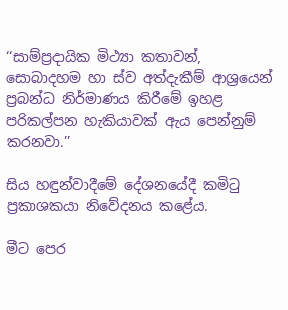‘‘සාම්ප්‍රදායික මිථ්‍යා කතාවන්, සොබාදහම හා ස්ව අත්දැකීම් ආශ්‍රයෙන් ප්‍රබන්ධ නිර්මාණය කිරීමේ ඉහළ පරිකල්පන හැකියාවක් ඇය පෙන්නුම් කරනවා.’’

සිය හඳුන්වාදීමේ දේශනයේදී කමිටු ප්‍රකාශකයා නිවේදනය කළේය.

මීට පෙර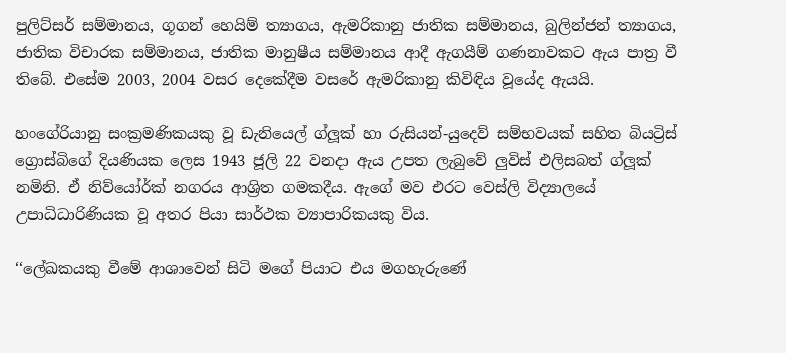පුලිට්සර් සම්මානය, ගූගන් හෙයිම් ත්‍යාගය, ඇමරිකානු ජාතික සම්මානය, බුලින්ජන් ත්‍යාගය, ජාතික විචාරක සම්මානය, ජාතික මානුෂීය සම්මානය ආදී ඇගයීම් ගණනාවකට ඇය පාත්‍ර වී තිබේ. එසේම 2003, 2004 වසර දෙකේදීම වසරේ ඇමරිකානු කිවිඳිය වූයේද ඇයයි.

හංගේරියානු සංක්‍රමණිකයකු වූ ඩැනියෙල් ග්ලූක් හා රුසියන්-යුදෙව් සම්භවයක් සහිත බියට්‍රිස් ග්‍රොස්බිගේ දියණියක ලෙස 1943 ජූලි 22 වනදා ඇය උපත ලැබුවේ ලුවිස් එලිසබත් ග්ලූක් නමිනි. ඒ නිව්යෝර්ක් නගරය ආශ්‍රිත ගමකදීය. ඇගේ මව එරට වෙස්ලි විද්‍යාලයේ උපාධිධාරිණියක වූ අතර පියා සාර්ථක ව්‍යාපාරිකයකු විය.

‘‘ලේඛකයකු වීමේ ආශාවෙන් සිටි මගේ පියාට එය මගහැරුණේ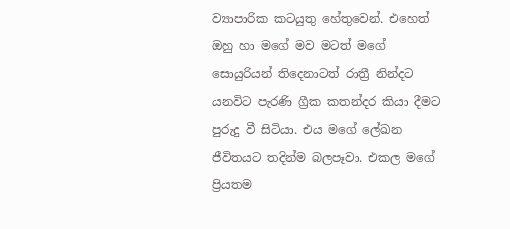ව්‍යාපාරික කටයුතු හේතුවෙන්. එහෙත් ඔහු හා මගේ මව මටත් මගේ සොයුරියන් තිදෙනාටත් රාත්‍රී නින්දට යනවිට පැරණි ග්‍රීක කතන්දර කියා දීමට පුරුදු වී සිටියා. එය මගේ ලේඛන ජීවිතයට තදින්ම බලපෑවා. එකල මගේ ප්‍රියතම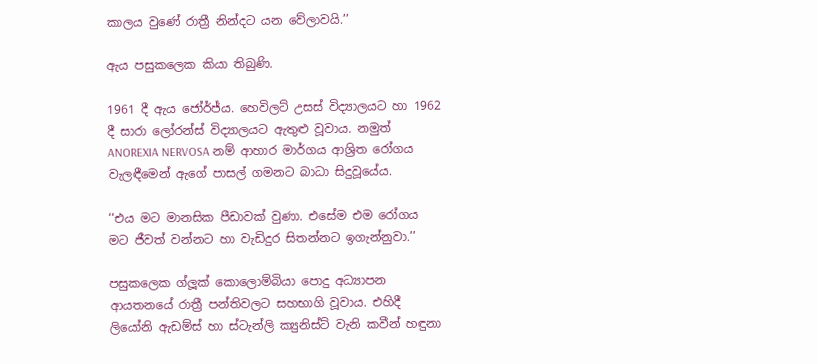කාලය වුණේ රාත්‍රී නින්දට යන වේලාවයි.’’

ඇය පසුකලෙක කියා තිබුණි.

1961 දී ඇය ජෝර්ජ්ය. හෙවිලට් උසස් විද්‍යාලයට හා 1962 දී සාරා ලෝරන්ස් විද්‍යාලයට ඇතුළු වූවාය. නමුත් ANOREXIA NERVOSA නම් ආහාර මාර්ගය ආශ්‍රිත රෝගය වැලඳීමෙන් ඇගේ පාසල් ගමනට බාධා සිදුවූයේය.

‘‘එය මට මානසික පීඩාවක් වුණා. එසේම එම රෝගය මට ජීවත් වන්නට හා වැඩිදුර සිතන්නට ඉගැන්නුවා.’’

පසුකලෙක ග්ලූක් කොලොම්බියා පොදු අධ්‍යාපන ආයතනයේ රාත්‍රී පන්තිවලට සහභාගි වූවාය. එහිදී ලියෝනි ඇඩම්ස් හා ස්ටැන්ලි ක්‍යුනිස්ට් වැනි කවීන් හඳුනා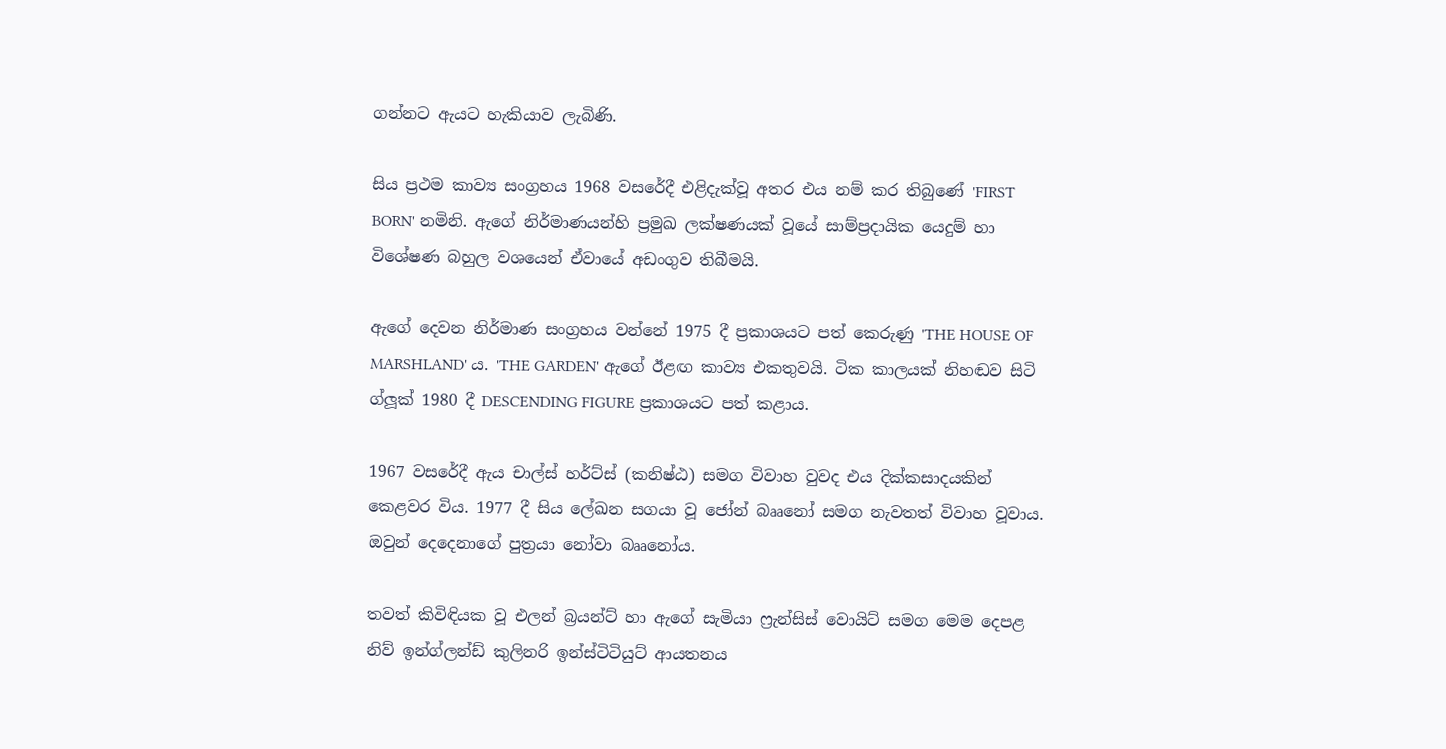ගන්නට ඇයට හැකියාව ලැබිණි.

සිය ප්‍රථම කාව්‍ය සංග්‍රහය 1968 වසරේදී එළිදැක්වූ අතර එය නම් කර තිබුණේ 'FIRST BORN' නමිනි. ඇගේ නිර්මාණයන්හි ප්‍රමුඛ ලක්ෂණයක් වූයේ සාම්ප්‍රදායික යෙදුම් හා විශේෂණ බහුල වශයෙන් ඒවායේ අඩංගුව තිබීමයි.

ඇගේ දෙවන නිර්මාණ සංග්‍රහය වන්නේ 1975 දී ප්‍රකාශයට පත් කෙරුණු 'THE HOUSE OF MARSHLAND' ය. 'THE GARDEN' ඇගේ ඊළඟ කාව්‍ය එකතුවයි. ටික කාලයක් නිහඬව සිටි ග්ලූක් 1980 දී DESCENDING FIGURE ප්‍රකාශයට පත් කළාය.

1967 වසරේදී ඇය චාල්ස් හර්ට්ස් (කනිෂ්ඨ) සමග විවාහ වුවද එය දික්කසාදයකින් කෙළවර විය. 1977 දී සිය ලේඛන සගයා වූ ජෝන් බෲනෝ සමග නැවතත් විවාහ වූවාය. ඔවුන් දෙදෙනාගේ පුත්‍රයා නෝවා බෲනෝය.

තවත් කිවිඳියක වූ එලන් බ්‍රයන්ට් හා ඇගේ සැමියා ෆ්‍රැන්සිස් වොයිට් සමග මෙම දෙපළ නිව් ඉන්ග්ලන්ඩ් කුලිනරි ඉන්ස්ටිටියුට් ආයතනය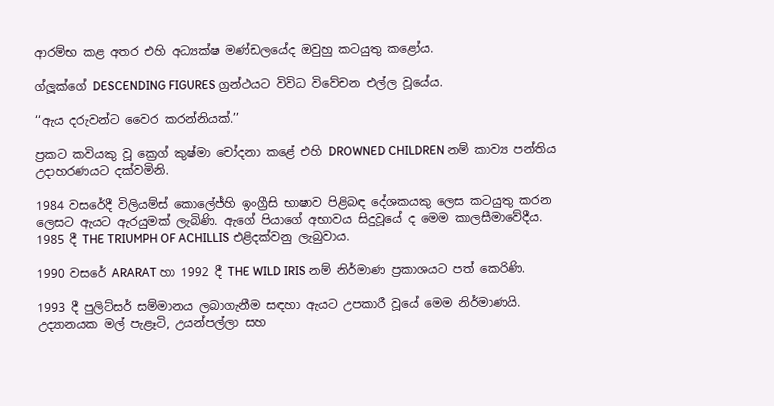ආරම්භ කළ අතර එහි අධ්‍යක්ෂ මණ්ඩලයේද ඔවුහු කටයුතු කළෝය.

ග්ලූක්ගේ DESCENDING FIGURES ග්‍රන්ථයට විවිධ විවේචන එල්ල වූයේය.

‘‘ඇය දරුවන්ට වෛර කරන්නියක්.’’

ප්‍රකට කවියකු වූ ක්‍රෙග් කුෂ්මා චෝදනා කළේ එහි DROWNED CHILDREN නම් කාව්‍ය පන්තිය උදාහරණයට දක්වමිනි.

1984 වසරේදී විලියම්ස් කොලේජ්හි ඉංග්‍රීසි භාෂාව පිළිබඳ දේශකයකු ලෙස කටයුතු කරන ලෙසට ඇයට ඇරයුමක් ලැබිණි. ඇගේ පියාගේ අභාවය සිදුවූයේ ද මෙම කාලසීමාවේදීය. 1985 දී THE TRIUMPH OF ACHILLIS එළිදක්වනු ලැබුවාය.

1990 වසරේ ARARAT හා 1992 දී THE WILD IRIS නම් නිර්මාණ ප්‍රකාශයට පත් කෙරිණි.

1993 දී පුලිට්සර් සම්මානය ලබාගැනීම සඳහා ඇයට උපකාරී වූයේ මෙම නිර්මාණයි. උද්‍යානයක මල් පැළෑටි, උයන්පල්ලා සහ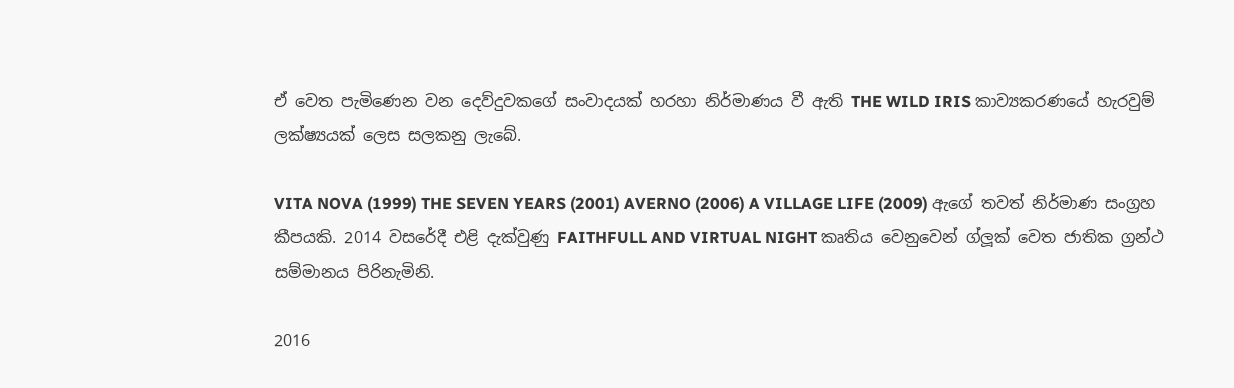ඒ වෙත පැමිණෙන වන දෙව්දුවකගේ සංවාදයක් හරහා නිර්මාණය වී ඇති THE WILD IRIS කාව්‍යකරණයේ හැරවුම් ලක්ෂ්‍යයක් ලෙස සලකනු ලැබේ.

VITA NOVA (1999) THE SEVEN YEARS (2001) AVERNO (2006) A VILLAGE LIFE (2009) ඇගේ තවත් නිර්මාණ සංග්‍රහ කීපයකි. 2014 වසරේදී එළි දැක්වුණු FAITHFULL AND VIRTUAL NIGHT කෘතිය වෙනුවෙන් ග්ලූක් වෙත ජාතික ග්‍රන්ථ සම්මානය පිරිනැමිනි.

2016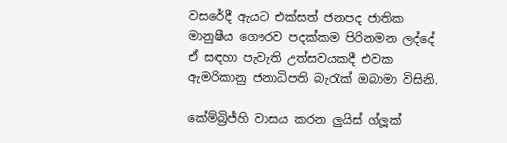වසරේදී ඇයට එක්සත් ජනපද ජාතික මානුෂීය ගෞරව පදක්කම පිරිනමන ලද්දේ ඒ සඳහා පැවැති උත්සවයකදී එවක ඇමරිකානු ජනාධිපති බැරැක් ඔබාමා විසිනි.

කේම්බ්‍රිජ්හි වාසය කරන ලුයිස් ග්ලූක්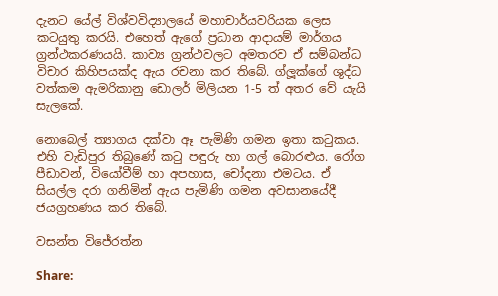දැනට යේල් විශ්වවිද්‍යාලයේ මහාචාර්යවරියක ලෙස කටයුතු කරයි. එහෙත් ඇගේ ප්‍රධාන ආදායම් මාර්ගය ග්‍රන්ථකරණයයි. කාව්‍ය ග්‍රන්ථවලට අමතරව ඒ සම්බන්ධ විචාර කිහිපයක්ද ඇය රචනා කර තිබේ. ග්ලූක්ගේ ශුද්ධ වත්කම ඇමරිකානු ඩොලර් මිලියන 1-5 ත් අතර වේ යැයි සැලකේ.

නොබෙල් ත්‍යාගය දක්වා ඈ පැමිණි ගමන ඉතා කටුකය. එහි වැඩිපුර තිබුණේ කටු පඳුරු හා ගල් බොරළුය. රෝග පීඩාවන්, වියෝවීම් හා අපහාස, චෝදනා එමටය. ඒ සියල්ල දරා ගනිමින් ඇය පැමිණි ගමන අවසානයේදී ජයග්‍රහණය කර තිබේ.

වසන්ත විජේරත්න

Share: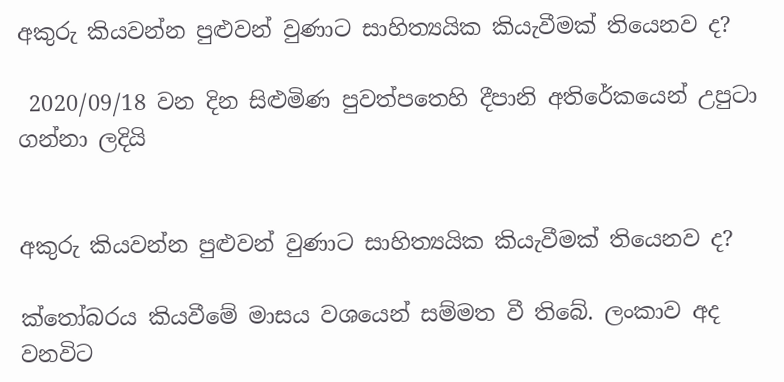අකුරු කියවන්න පුළුවන් වුණාට සාහිත්‍යයික කියැවීමක් තියෙනව ද?

 2020/09/18 වන දින සිළුමිණ පුවත්පතෙහි දීපානි අතිරේකයෙන් උපුටා ගන්නා ලදියි


අකුරු කියවන්න පුළුවන් වුණාට සාහිත්‍යයික කියැවීමක් තියෙනව ද?

ක්තෝබරය කියවීමේ මාසය වශයෙන් සම්මත වී තිබේ. ලංකාව අද වනවිට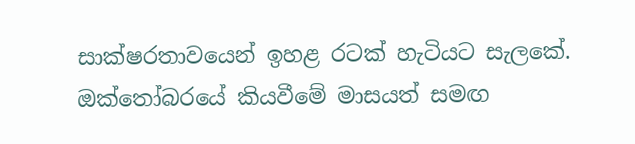සාක්ෂරතාවයෙන් ඉහළ රටක් හැටියට සැලකේ. ඔක්තෝබරයේ කියවීමේ මාසයත් සමඟ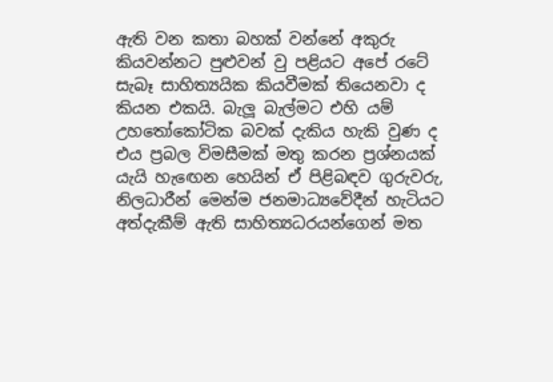ඇති වන කතා බහක් වන්නේ අකුරු කියවන්නට පුළුවන් වු පළියට අපේ රටේ සැබෑ සාහිත්‍යයික කියවීමක් තියෙනවා ද කියන එකයි. බැලූ බැල්මට එහි යම් උහතෝකෝටික බවක් දැකිය හැකි වුණ ද එය ප්‍රබල විමසීමක් මතු කරන ප්‍රශ්නයක් යැයි හැඟෙන හෙයින් ඒ පිළිබඳව ගුරුවරු, නිලධාරීන් මෙන්ම ජනමාධ්‍යවේදීන් හැටියට අත්දැකීම් ඇති සාහිත්‍යධරයන්ගෙන් මත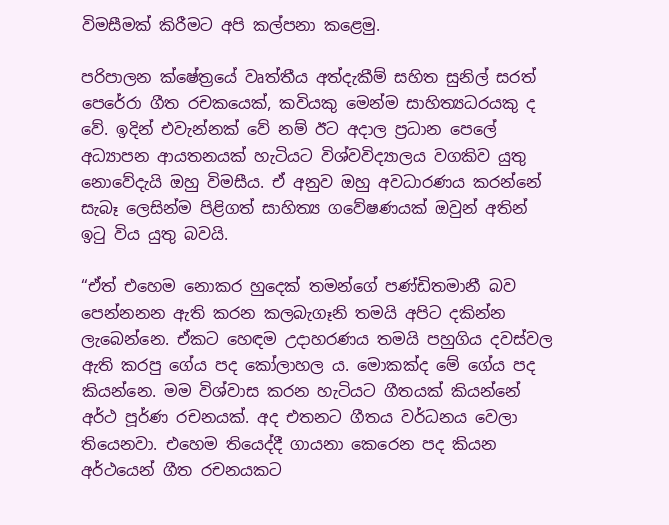විමසීමක් කිරීමට අපි කල්පනා කළෙමු.

පරිපාලන ක්ෂේත්‍රයේ වෘත්තීය අත්දැකීම් සහිත සුනිල් සරත් පෙරේරා ගීත රචකයෙක්, කවියකු මෙන්ම සාහිත්‍යධරයකු ද වේ. ඉදින් එවැන්නක් වේ නම් ඊට අදාල ප්‍රධාන පෙලේ අධ්‍යාපන ආයතනයක් හැටියට විශ්වවිද්‍යාලය වගකිව යුතු නොවේදැයි ඔහු විමසීය. ඒ අනුව ඔහු අවධාරණය කරන්නේ සැබෑ ලෙසින්ම පිළිගත් සාහිත්‍ය ගවේෂණයක් ඔවුන් අතින් ඉටු විය යුතු බවයි.

“ඒත් එහෙම නොකර හුදෙක් තමන්ගේ පණ්ඩිතමානී බව පෙන්නනන ඇති කරන කලබැගෑනි තමයි අපිට දකින්න ලැබෙන්නෙ. ඒකට හෙඳම උදාහරණය තමයි පහුගිය දවස්වල ඇති කරපු ගේය පද කෝලාහල ය. මොකක්ද මේ ගේය පද කියන්නෙ. මම විශ්වාස කරන හැටියට ගීතයක් කියන්නේ අර්ථ පූර්ණ රචනයක්. අද එතනට ගීතය වර්ධනය වෙලා තියෙනවා. එහෙම තියෙද්දී ගායනා කෙරෙන පද කියන අර්ථයෙන් ගීත රචනයකට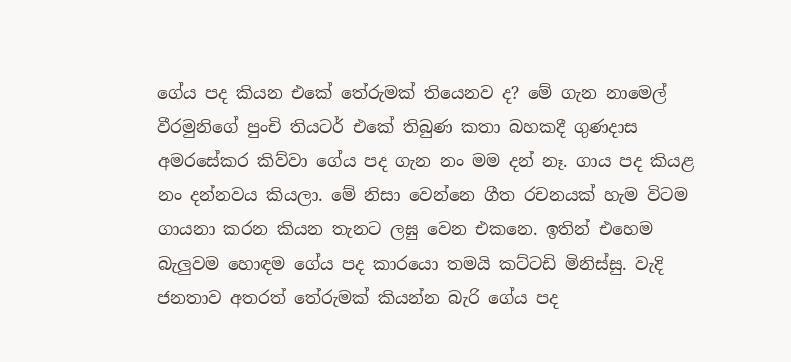ගේය පද කියන එකේ තේරුමක් තියෙනව ද? මේ ගැන නාමෙල් වීරමුනිගේ පුංචි තියටර් එකේ තිබුණ කතා බහකදී ගුණදාස අමරසේකර කිව්වා ගේය පද ගැන නං මම දන් නෑ. ගාය පද කියළ නං දන්නවය කියලා. මේ නිසා වෙන්නෙ ගීත රචනයක් හැම විටම ගායනා කරන කියන තැනට ලඝු වෙන එකනෙ. ඉතින් එහෙම බැලුවම හොඳම ගේය පද කාරයො තමයි කට්ටඩි මිනිස්සු. වැදි ජනතාව අතරත් තේරුමක් කියන්න බැරි ගේය පද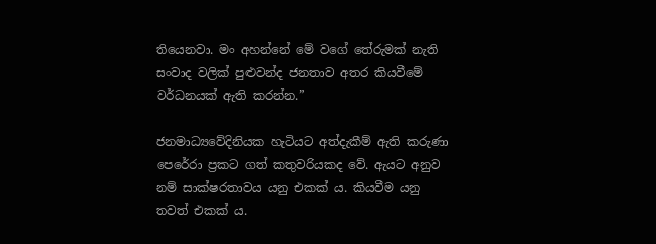තියෙනවා. මං අහන්නේ මේ වගේ තේරුමක් නැති සංවාද වලික් පුළුවන්ද ජනතාව අතර කියවීමේ වර්ධනයක් ඇති කරන්න.”

ජනමාධ්‍යවේදිනියක හැටියට අත්දැකීම් ඇති කරුණා පෙරේරා ප්‍රකට ගත් කතුවරියකද වේ. ඇයට අනුව නම් සාක්ෂරතාවය යනු එකක් ය. කියවීම යනු තවත් එකක් ය.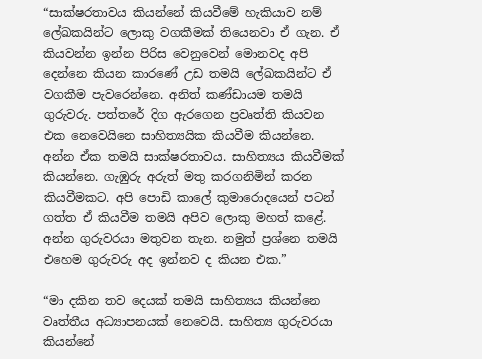“සාක්ෂරතාවය කියන්නේ කියවීමේ හැකියාව නම් ලේඛකයින්ට ලොකු වගකීමක් තියෙනවා ඒ ගැන. ඒ කියවන්න ඉන්න පිරිස වෙනුවෙන් මොනවද අපි දෙන්නෙ කියන කාරණේ උඩ තමයි ලේඛකයින්ට ඒ වගකීම පැවරෙන්නෙ. අනිත් කණ්ඩායම තමයි ගුරුවරු. පත්තරේ දිග ඇරගෙන ප්‍රවෘත්ති කියවන එක නෙවෙයිනෙ සාහිත්‍යයික කියවීම කියන්නෙ. අන්න ඒක තමයි සාක්ෂරතාවය. සාහිත්‍යය කියවීමක් කියන්නෙ. ගැඹුරු අරුත් මතු කරගනිමින් කරන කියවීමකට. අපි පොඩි කාලේ කුමාරොදයෙන් පටන් ගත්ත ඒ කියවීම තමයි අපිව ලොකු මහත් කළේ. අන්න ගුරුවරයා මතුවන තැන. නමුත් ප්‍රශ්නෙ තමයි එහෙම ගුරුවරු අද ඉන්නව ද කියන එක.”

“මා දකින තව දෙයක් තමයි සාහිත්‍යය කියන්නෙ වෘත්තීය අධ්‍යාපනයක් නෙවෙයි. සාහිත්‍ය ගුරුවරයා කියන්නේ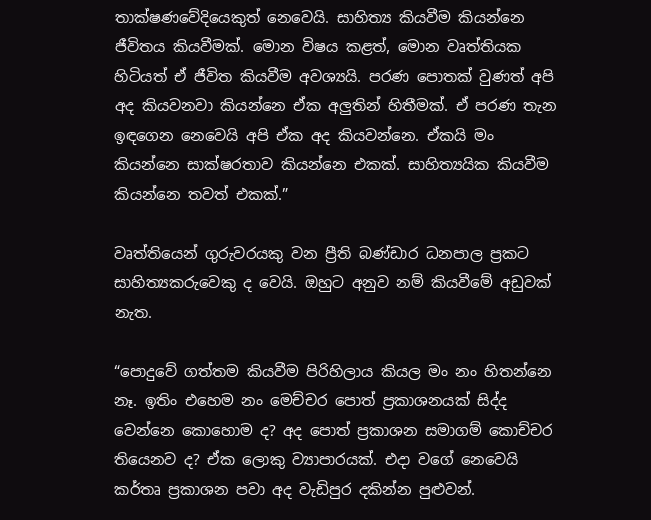තාක්ෂණවේදියෙකුත් නෙවෙයි. සාහිත්‍ය කියවීම කියන්නෙ ජීවිතය කියවීමක්. මොන විෂය කළත්, මොන වෘත්තියක හිටියත් ඒ ජීවිත කියවීම අවශ්‍යයි. පරණ පොතක් වුණත් අපි අද කියවනවා කියන්නෙ ඒක අලුතින් හිතීමක්. ඒ පරණ තැන ඉඳගෙන නෙවෙයි අපි ඒක අද කියවන්නෙ. ඒකයි මං කියන්නෙ සාක්ෂරතාව කියන්නෙ එකක්. සාහිත්‍යයික කියවීම කියන්නෙ තවත් එකක්.”

වෘත්තියෙන් ගුරුවරයකු වන ප්‍රීති බණ්ඩාර ධනපාල ප්‍රකට සාහිත්‍යකරුවෙකු ද වෙයි. ඔහුට අනුව නම් කියවීමේ අඩුවක් නැත.

“පොදුවේ ගත්තම කියවීම පිරිහිලාය කියල මං නං හිතන්නෙ නෑ. ඉතිං එහෙම නං මෙච්චර පොත් ප්‍රකාශනයක් සිද්ද වෙන්නෙ කොහොම ද? අද පොත් ප්‍රකාශන සමාගම් කොච්චර තියෙනව ද? ඒක ලොකු ව්‍යාපාරයක්. එදා වගේ නෙවෙයි කර්තෘ ප්‍රකාශන පවා අද වැඩිපුර දකින්න පුළුවන්.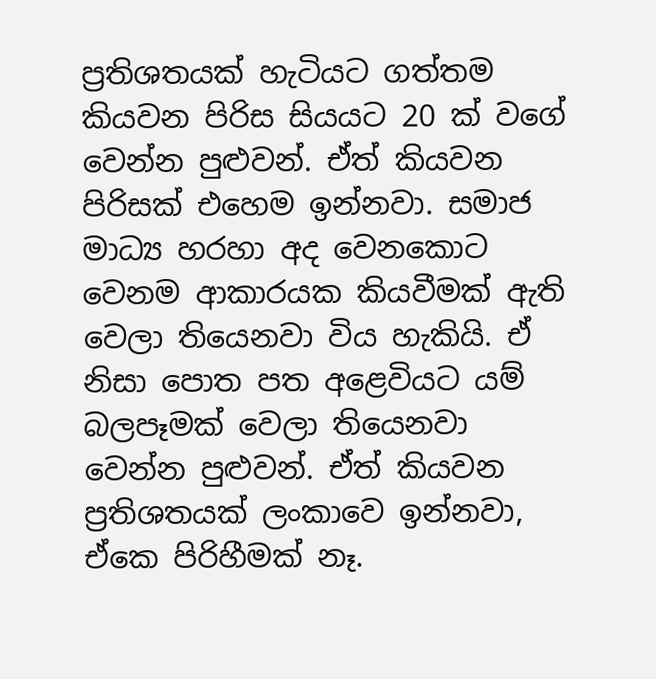ප්‍රතිශතයක් හැටියට ගත්තම කියවන පිරිස සියයට 20 ක් වගේ වෙන්න පුළුවන්. ඒත් කියවන පිරිසක් එහෙම ඉන්නවා. සමාජ මාධ්‍ය හරහා අද වෙනකොට වෙනම ආකාරයක කියවීමක් ඇති වෙලා තියෙනවා විය හැකියි. ඒ නිසා පොත පත අළෙවියට යම් බලපෑමක් වෙලා තියෙනවා වෙන්න පුළුවන්. ඒත් කියවන ප්‍රතිශතයක් ලංකාවෙ ඉන්නවා, ඒකෙ පිරිහීමක් නෑ.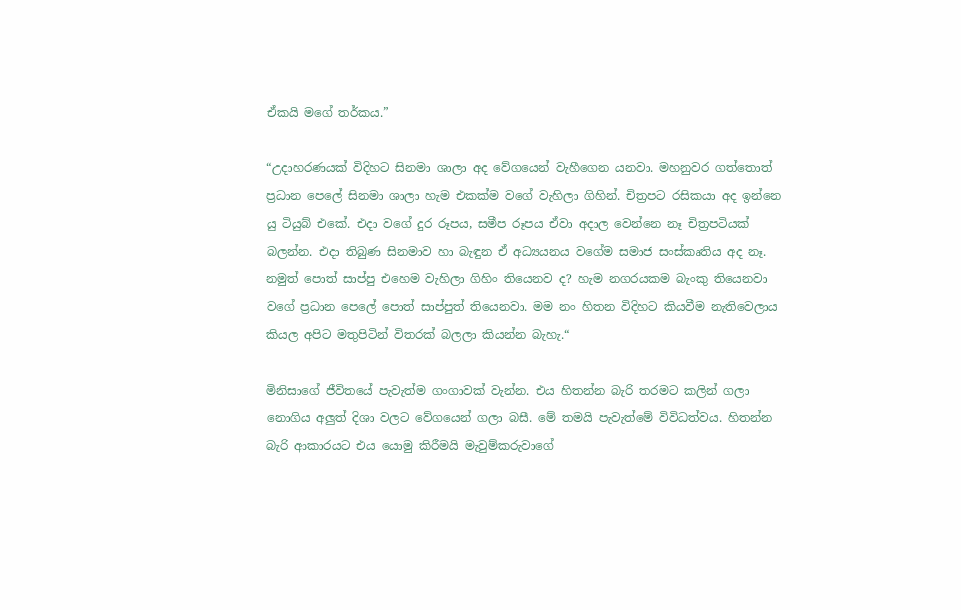ඒකයි මගේ තර්කය.”

“උදාහරණයක් විදිහට සිනමා ශාලා අද වේගයෙන් වැහීගෙන යනවා. මහනුවර ගත්තොත් ප්‍රධාන පෙලේ සිනමා ශාලා හැම එකක්ම වගේ වැහිලා ගිහින්. චිත්‍රපට රසිකයා අද ඉන්නෙ යු ටියුබ් එකේ. එදා වගේ දුර රූපය, සමීප රූපය ඒවා අදාල වෙන්නෙ නෑ චිත්‍රපටියක් බලන්න. එදා තිබුණ සිනමාව හා බැඳුන ඒ අධ්‍යයනය වගේම සමාජ සංස්කෘතිය අද නෑ. නමුත් පොත් සාප්පු එහෙම වැහිලා ගිහිං තියෙනව ද? හැම නගරයකම බැංකු තියෙනවා වගේ ප්‍රධාන පෙලේ පොත් සාප්පුත් තියෙනවා. මම නං හිතන විදිහට කියවීම නැතිවෙලාය කියල අපිට මතුපිටින් විතරක් බලලා කියන්න බැහැ.“

මිනිසාගේ ජීවිතයේ පැවැත්ම ගංගාවක් වැන්න. එය හිතන්න බැරි තරමට කලින් ගලා නොගිය අලුත් දිශා වලට වේගයෙන් ගලා බසී. මේ තමයි පැවැත්මේ විවිධත්වය. හිතන්න බැරි ආකාරයට එය යොමු කිරීමයි මැවුම්කරුවාගේ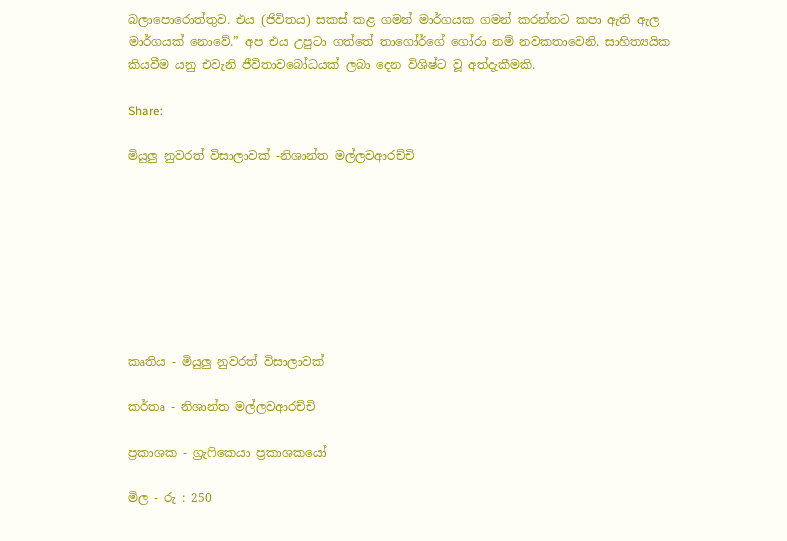බලාපොරොත්තුව. එය (ජිවිතය) සකස් කළ ගමන් මාර්ගයක ගමන් කරන්නට කපා ඇති ඇල මාර්ගයක් නොවේ.” අප එය උපුටා ගත්තේ තාගෝර්ගේ ගෝරා නම් නවකතාවෙනි. සාහිත්‍යයික කියවීම යනු එවැනි ජීවිතාවබෝධයක් ලබා දෙන විශිෂ්ට වූ අත්දැකීමකි.

Share:

මියුලු නුවරත් විසාලාවක් -නිශාන්ත මල්ලවආරච්චි








කෘතිය - මියුලු නුවරත් විසාලාවක්

කර්තෘ - නිශාන්ත මල්ලවආරච්චි

ප්‍රකාශක - ග්‍රැෆිකෙයා ප්‍රකාශකයෝ

මිල - රු : 250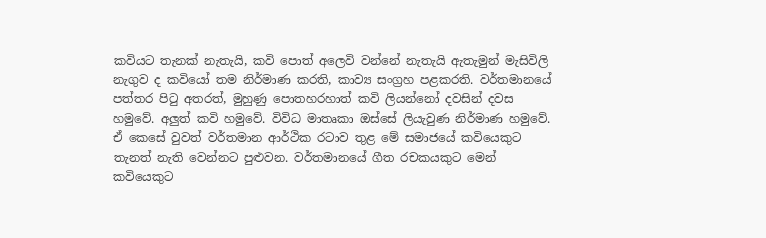කවියට තැනක් නැතැයි, කවි පොත් අලෙවි වන්නේ නැතැයි ඇතැමුන් මැසිවිලි නැගුව ද කවියෝ තම නිර්මාණ කරති, කාව්‍ය සංග්‍රහ පළකරති. වර්තමානයේ පත්තර පිටු අතරත්, මුහුණු පොතහරහාත් කවි ලියන්නෝ දවසින් දවස හමුවේ. අලුත් කවි හමුවේ. විවිධ මාතෘකා ඔස්සේ ලියැවුණ නිර්මාණ හමුවේ. ඒ කෙසේ වුවත් වර්තමාන ආර්ථික රටාව තුළ මේ සමාජයේ කවියෙකුට තැනත් නැති වෙන්නට පුළුවන. වර්තමානයේ ගීත රචකයකුට මෙන් කවියෙකුට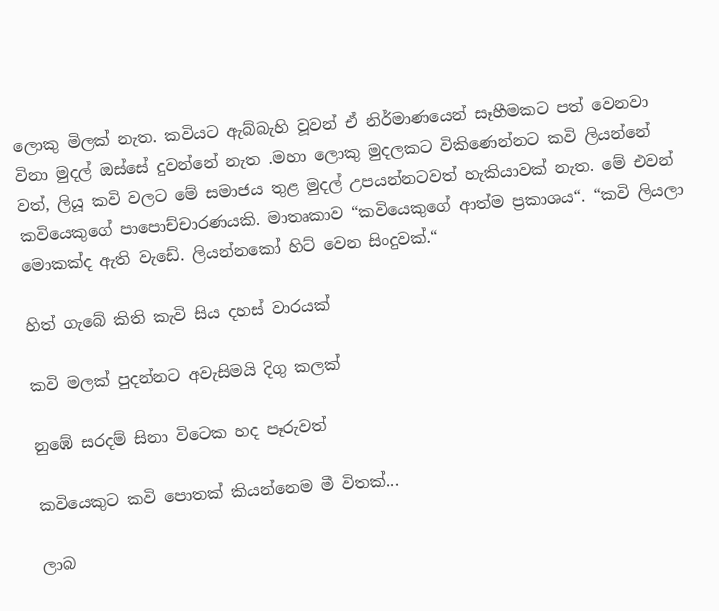ලොකු මිලක් නැත. කවියට ඇබ්බැහි වූවන් ඒ නිර්මාණයෙන් සෑහීමකට පත් වෙනවා විනා මුදල් ඔස්සේ දුවන්නේ නැත .මහා ලොකු මුදලකට විකිණෙන්නට කවි ලියන්නේ වත්, ලියූ කවි වලට මේ සමාජය තුළ මුදල් උපයන්නටවත් හැකියාවක් නැත. මේ එවන් කවියෙකුගේ පාපොච්චාරණයකි. මාතෘකාව “කවියෙකුගේ ආත්ම ප්‍රකාශය“. “කවි ලියලා මොකක්ද ඇති වැඩේ. ලියන්නකෝ හිට් වෙන සිංදුවක්.“

හිත් ගැබේ කිති කැවි සිය දහස් වාරයක්

කවි මලක් පුදන්නට අවැසිමයි දිගු කලක්

නුඹේ සරදම් සිනා විටෙක හද පෑරුවත්

කවියෙකුට කවි පොතක් කියන්නෙම මී විතක්...

ලාබ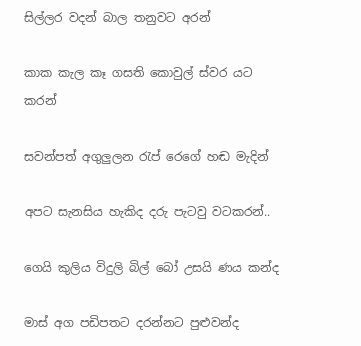සිල්ලර වදන් බාල තනුවට අරන්

කාක කැල කෑ ගසති කොවුල් ස්වර යට කරන්

සවන්පත් අගුලුලන රැප් රෙගේ හඬ මැදින්

අපට සැනසිය හැකිද දරු පැටවු වටකරන්..

ගෙයි කුලිය විදුලි බිල් බෝ උසයි ණය කන්ද

මාස් අග පඩිපතට දරන්නට පුළුවන්ද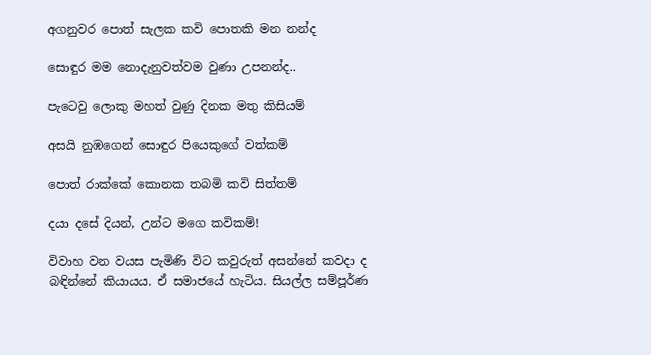අගනුවර පොත් සැලක කවි පොතකි මන නන්ද

සොඳුර මම නොදැනුවත්වම වුණා උපනන්ද..

පැටෙවු ලොකු මහත් වුණු දිනක මතු කිසියම්

අසයි නුඹගෙන් සොඳුර පියෙකුගේ වත්කම්

පොත් රාක්කේ කොනක තබමි කවි සිත්තම්

දයා දසේ දියන්, උන්ට මගෙ කවිකම්!

විවාහ වන වයස පැමිණි විට කවුරුත් අසන්නේ කවදා ද බඳින්නේ කියායය. ඒ සමාජයේ හැටිය. සියල්ල සම්පූර්ණ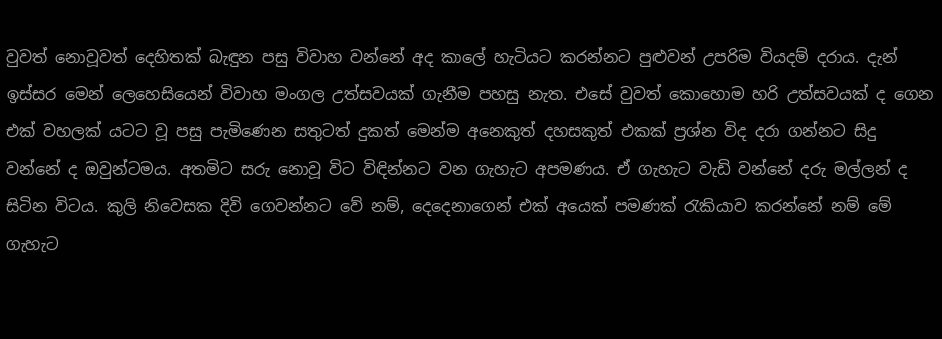වුවත් නොවූවත් දෙහිතක් බැඳුන පසු විවාහ වන්නේ අද කාලේ හැටියට කරන්නට පුළුවන් උපරිම වියදම් දරාය. දැන් ඉස්සර මෙන් ලෙහෙසියෙන් විවාහ මංගල උත්සවයක් ගැනීම පහසු නැත. එසේ වුවත් කොහොම හරි උත්සවයක් ද ගෙන එක් වහලක් යටට වූ පසු පැමිණෙන සතුටත් දුකත් මෙන්ම අනෙකුත් දහසකුත් එකක් ප්‍රශ්න විද දරා ගන්නට සිදු වන්නේ ද ඔවුන්ටමය. අතමිට සරු නොවූ විට විඳින්නට වන ගැහැට අපමණය. ඒ ගැහැට වැඩි වන්නේ දරු මල්ලන් ද සිටින විටය. කුලි නිවෙසක දිවි ගෙවන්නට වේ නම්, දෙදෙනාගෙන් එක් අයෙක් පමණක් රැකියාව කරන්නේ නම් මේ ගැහැට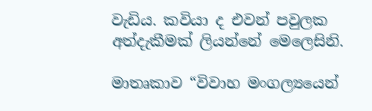වැඩිය. කවියා ද එවන් පවුලක අත්දැකීමක් ලියන්නේ මෙලෙසිනි.

මාතෘකාව “විවාහ මංගල්‍යයෙන්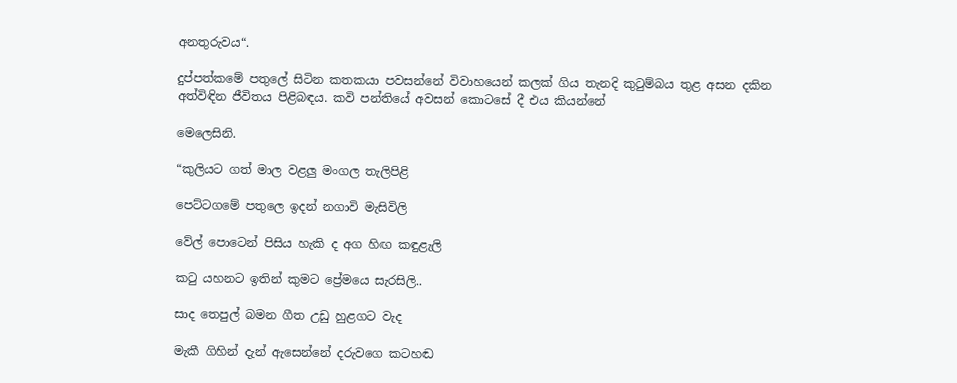අනතුරුවය“.

දුප්පත්කමේ පතුලේ සිටින කතකයා පවසන්නේ විවාහයෙන් කලක් ගිය තැනදි කුටුම්බය තුළ අසන දකින අත්විඳින ජීවිතය පිළිබඳය. කවි පන්තියේ අවසන් කොටසේ දී එය කියන්නේ

මෙලෙසිනි.

“කුලියට ගත් මාල වළලු මංගල තැලිපිළි

පෙට්ටගමේ පතුලෙ ඉදන් නගාවි මැසිවිලි

වේල් පොටෙන් පිසිය හැකි ද අග හිඟ කඳුළැලි

කටු යහනට ඉතින් කුමට ප්‍රේමයෙ සැරසිලි..

සාද තෙපුල් බමන ගීත උඩු හුළගට වැද

මැකී ගිහින් දැන් ඇසෙන්නේ දරුවගෙ කටහඬ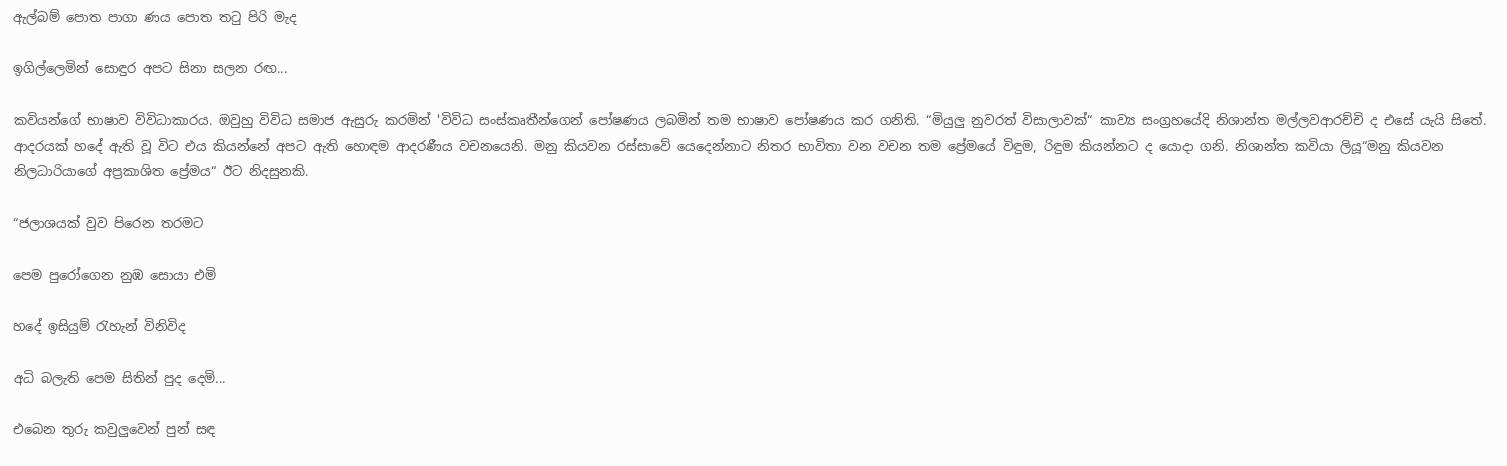ඇල්බම් පොත පාගා ණය පොත තටු පිරි මැද

ඉගිල්ලෙමින් සොඳුර අපට සිනා සලන රඟ...

කවියන්ගේ භාෂාව විවිධාකාරය. ඔවුහු විවිධ සමාජ ඇසුරු කරමින් 'විවිධ සංස්කෘතීන්ගෙන් පෝෂණය ලබමින් තම භාෂාව පෝෂණය කර ගනිති. “මියුලු නුවරත් විසාලාවක්“ කාව්‍ය සංග්‍රහයේදි නිශාන්ත මල්ලවආරච්චි ද එසේ යැයි සිතේ. ආදරයක් හදේ ඇති වූ විට එය කියන්නේ අපට ඇති හොඳම ආදරණීය වචනයෙනි. මනු කියවන රස්සාවේ යෙදෙන්නාට නිතර භාවිතා වන වචන තම ප්‍රේමයේ විඳුම, රිඳුම කියන්නට ද යොදා ගනි. නිශාන්ත කවියා ලියූ“මනු කියවන නිලධාරියාගේ අප්‍රකාශිත ප්‍රේමය“ ඊට නිදසුනකි.

“ජලාශයක් වුව පිරෙන තරමට

පෙම පුරෝගෙන නුඹ සොයා එමි

හදේ ඉසියුම් රැහැන් විනිවිද

අධි බලැති පෙම සිතින් පුද දෙමි...

එබෙන තුරු කවුලුවෙන් පුන් සඳ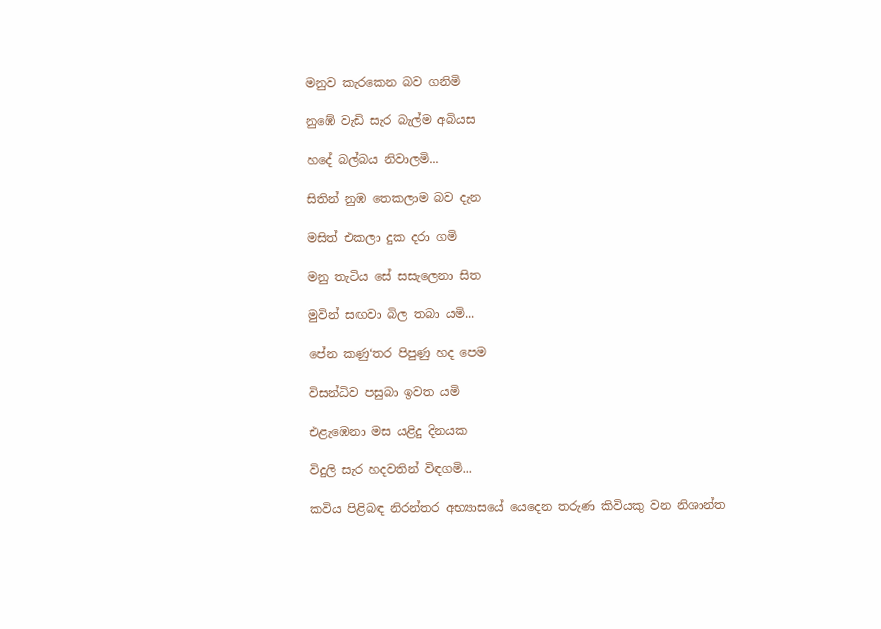මනුව කැරකෙන බව ගනිමි

නුඹේ වැඩි සැර බැල්ම අබියස

හදේ බල්බය නිවාලමි...

සිතින් නුඹ තෙකලාම බව දැන

මසිත් එකලා දුක දරා ගමි

මනු තැටිය සේ සසැලෙනා සිත

මුවින් සඟවා බිල තබා යමි...

පේන කණු‘තර පිපුණු හද පෙම

විසන්ධිව පසුබා ඉවත යමි

එළැඹෙනා මස යළිදු දිනයක

විදුලි සැර හදවතින් විඳගමි...

කවිය පිළිබඳ නිරන්තර අභ්‍යාසයේ යෙදෙන තරුණ කිවියකු වන නිශාන්ත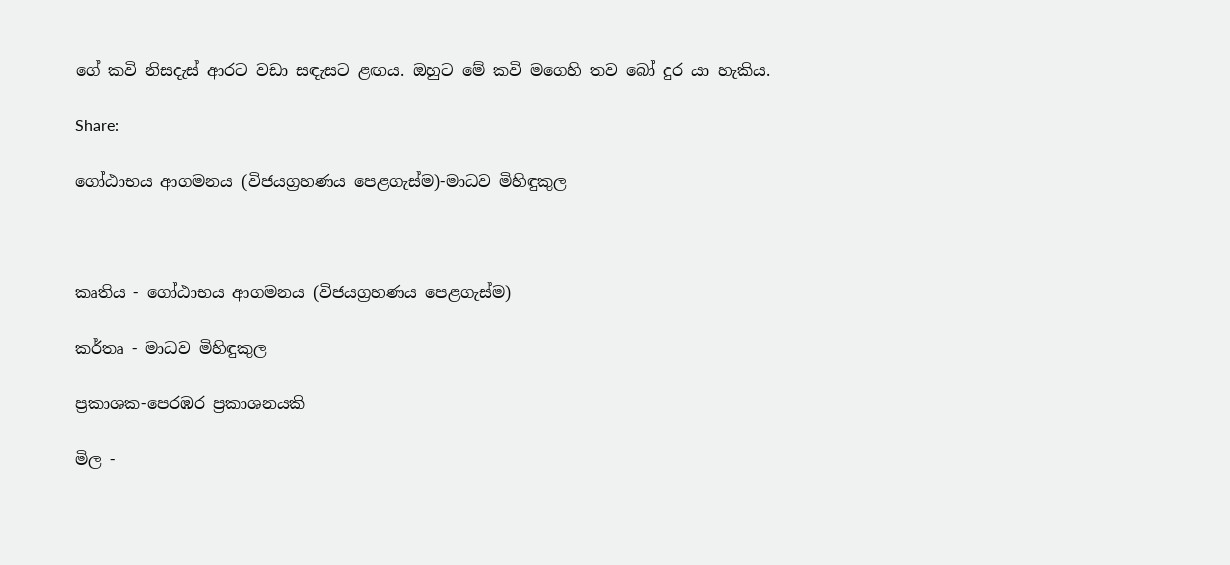ගේ කවි නිසදැස් ආරට වඩා සඳැසට ළඟය. ඔහුට මේ කවි මගෙහි තව බෝ දුර යා හැකිය.

Share:

ගෝඨාභය ආගමනය (විජයග්‍රහණය පෙළගැස්ම)-මාධව මිහිඳුකුල



කෘතිය - ගෝඨාභය ආගමනය (විජයග්‍රහණය පෙළගැස්ම)

කර්තෘ - මාධව මිහිඳුකුල

ප්‍රකාශක-පෙරඹර ප්‍රකාශනයකි

මිල -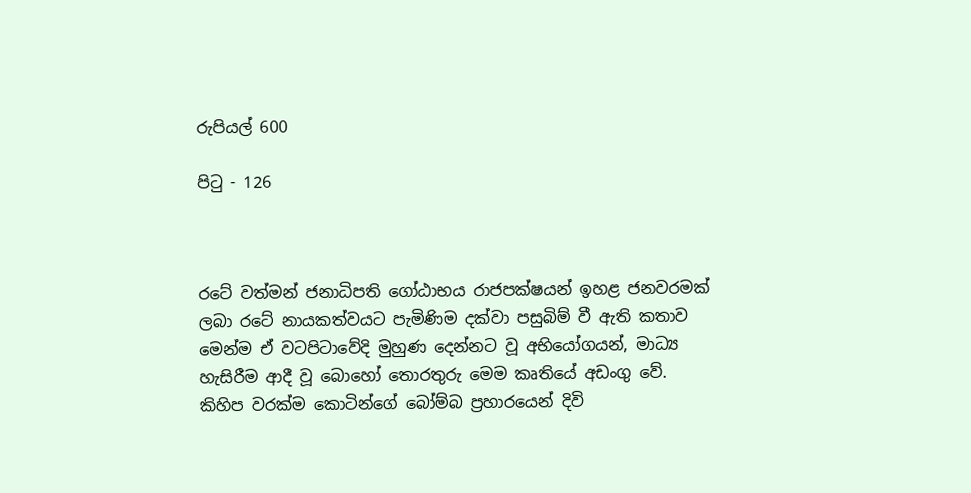රුපියල් 600

පිටු - 126



රටේ වත්මන් ජනාධිපති ගෝඨාභය රාජපක්ෂයන් ඉහළ ජනවරමක් ලබා රටේ නායකත්වයට පැමිණිම දක්වා පසුබිම් වී ඇති කතාව මෙන්ම ඒ වටපිටාවේදි මුහුණ දෙන්නට වූ අභියෝගයන්, මාධ්‍ය හැසිරීම ආදී වූ බොහෝ තොරතුරු මෙම කෘතියේ අඩංගු වේ. කිහිප වරක්ම කොටින්ගේ බෝම්බ ප්‍රහාරයෙන් දිවි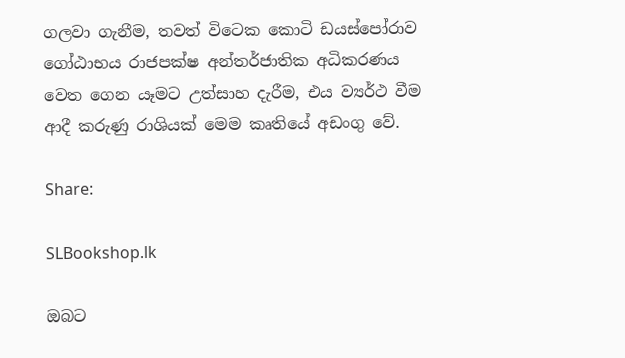ගලවා ගැනීම, තවත් විටෙක කොටි ඩයස්පෝරාව ගෝඨාභය රාජපක්ෂ අන්තර්ජාතික අධිකරණය වෙත ගෙන යෑමට උත්සාහ දැරීම, එය ව්‍යර්ථ වීම ආදී කරුණු රාශියක් මෙම කෘතියේ අඩංගු වේ.

Share:

SLBookshop.lk

ඔබට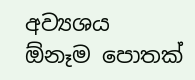අව්‍යශය ඕනෑම පොතක්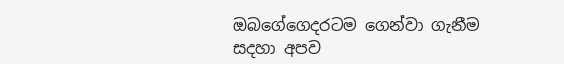ඔබගේගෙදරටම ගෙන්වා ගැනීම සදහා අපව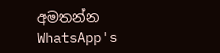අමතන්න
WhatsApp's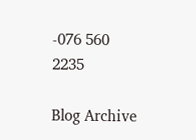-076 560 2235

Blog Archive